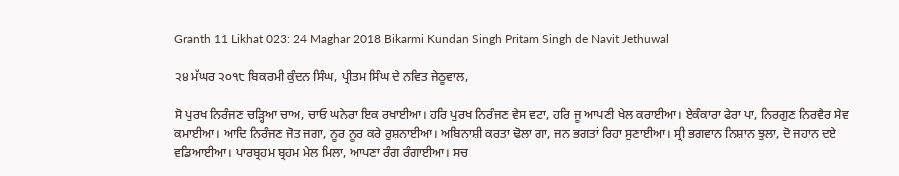Granth 11 Likhat 023: 24 Maghar 2018 Bikarmi Kundan Singh Pritam Singh de Navit Jethuwal

੨੪ ਮੱਘਰ ੨੦੧੮ ਬਿਕਰਮੀ ਕੁੰਦਨ ਸਿੰਘ, ਪ੍ਰੀਤਮ ਸਿੰਘ ਦੇ ਨਵਿਤ ਜੇਠੂਵਾਲ,

ਸੋ ਪੁਰਖ ਨਿਰੰਜਣ ਚੜ੍ਹਿਆ ਚਾਅ, ਚਾਓ ਘਨੇਰਾ ਇਕ ਰਖਾਈਆ। ਹਰਿ ਪੁਰਖ ਨਿਰੰਜਣ ਵੇਸ ਵਟਾ, ਹਰਿ ਜੂ ਆਪਣੀ ਖੇਲ ਕਰਾਈਆ। ਏਕੰਕਾਰਾ ਫੇਰਾ ਪਾ, ਨਿਰਗੁਣ ਨਿਰਵੈਰ ਸੇਵ ਕਮਾਈਆ। ਆਦਿ ਨਿਰੰਜਣ ਜੋਤ ਜਗਾ, ਨੂਰ ਨੂਰ ਕਰੇ ਰੁਸ਼ਨਾਈਆ। ਅਬਿਨਾਸ਼ੀ ਕਰਤਾ ਢੋਲਾ ਗਾ, ਜਨ ਭਗਤਾਂ ਰਿਹਾ ਸੁਣਾਈਆ। ਸ੍ਰੀ ਭਗਵਾਨ ਨਿਸ਼ਾਨ ਝੁਲਾ, ਦੋ ਜਹਾਨ ਦਏ ਵਡਿਆਈਆ। ਪਾਰਬ੍ਰਹਮ ਬ੍ਰਹਮ ਮੇਲ ਮਿਲਾ, ਆਪਣਾ ਰੰਗ ਰੰਗਾਈਆ। ਸਚ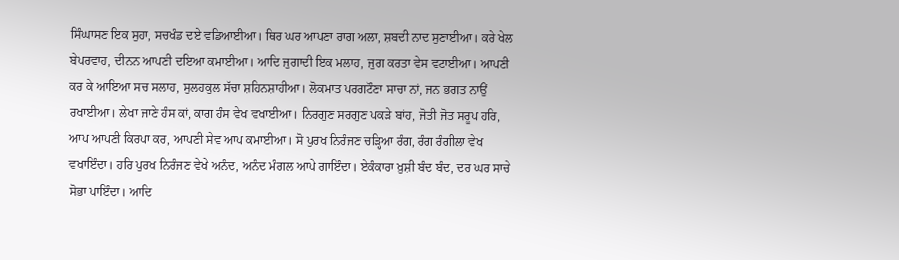ਸਿੰਘਾਸਣ ਇਕ ਸੁਹਾ, ਸਚਖੰਡ ਦਏ ਵਡਿਆਈਆ। ਥਿਰ ਘਰ ਆਪਣਾ ਰਾਗ ਅਲਾ, ਸ਼ਬਦੀ ਨਾਦ ਸੁਣਾਈਆ। ਕਰੇ ਖੇਲ ਬੇਪਰਵਾਹ, ਦੀਨਨ ਆਪਣੀ ਦਇਆ ਕਮਾਈਆ। ਆਦਿ ਜੁਗਾਦੀ ਇਕ ਮਲਾਹ, ਜੁਗ ਕਰਤਾ ਵੇਸ ਵਟਾਈਆ। ਆਪਣੀ ਕਰ ਕੇ ਆਇਆ ਸਚ ਸਲਾਹ, ਸੁਲਹਕੁਲ ਸੱਚਾ ਸ਼ਹਿਨਸ਼ਾਹੀਆ। ਲੋਕਮਾਤ ਪਰਗਟੌਣਾ ਸਾਚਾ ਨਾਂ, ਜਨ ਭਗਤ ਨਾਉਂ ਰਖਾਈਆ। ਲੇਖਾ ਜਾਣੇ ਹੰਸ ਕਾਂ, ਕਾਗ ਹੰਸ ਵੇਖ ਵਖਾਈਆ। ਨਿਰਗੁਣ ਸਰਗੁਣ ਪਕੜੇ ਬਾਂਹ, ਜੋਤੀ ਜੋਤ ਸਰੂਪ ਹਰਿ, ਆਪ ਆਪਣੀ ਕਿਰਪਾ ਕਰ, ਆਪਣੀ ਸੇਵ ਆਪ ਕਮਾਈਆ। ਸੋ ਪੁਰਖ ਨਿਰੰਜਣ ਚੜ੍ਹਿਆ ਰੰਗ, ਰੰਗ ਰੰਗੀਲਾ ਵੇਖ ਵਖਾਇੰਦਾ। ਹਰਿ ਪੁਰਖ ਨਿਰੰਜਣ ਵੇਖੇ ਅਨੰਦ, ਅਨੰਦ ਮੰਗਲ ਆਪੇ ਗਾਇੰਦਾ। ਏਕੰਕਾਰਾ ਖ਼ੁਸ਼ੀ ਬੰਦ ਬੰਦ, ਦਰ ਘਰ ਸਾਚੇ ਸੋਭਾ ਪਾਇੰਦਾ। ਆਦਿ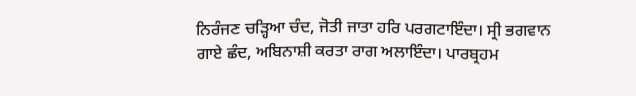ਨਿਰੰਜਣ ਚੜ੍ਹਿਆ ਚੰਦ, ਜੋਤੀ ਜਾਤਾ ਹਰਿ ਪਰਗਟਾਇੰਦਾ। ਸ੍ਰੀ ਭਗਵਾਨ ਗਾਏ ਛੰਦ, ਅਬਿਨਾਸ਼ੀ ਕਰਤਾ ਰਾਗ ਅਲਾਇੰਦਾ। ਪਾਰਬ੍ਰਹਮ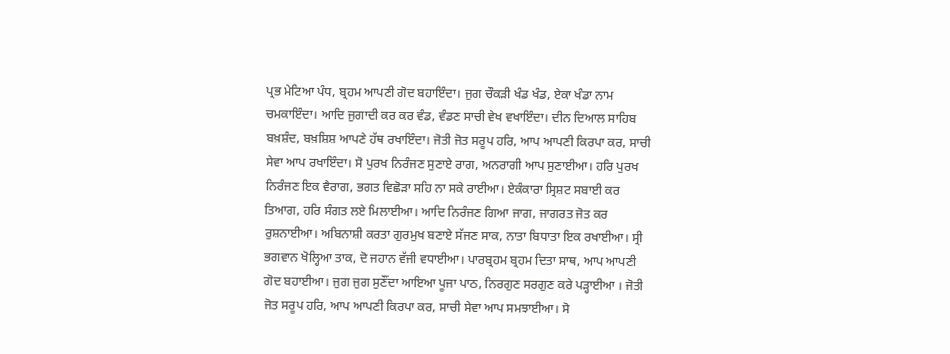ਪ੍ਰਭ ਮੇਟਿਆ ਪੰਧ, ਬ੍ਰਹਮ ਆਪਣੀ ਗੋਦ ਬਹਾਇੰਦਾ। ਜੁਗ ਚੌਕੜੀ ਖੰਡ ਖੰਡ, ਏਕਾ ਖੰਡਾ ਨਾਮ ਚਮਕਾਇੰਦਾ। ਆਦਿ ਜੁਗਾਦੀ ਕਰ ਕਰ ਵੰਡ, ਵੰਡਣ ਸਾਚੀ ਵੇਖ ਵਖਾਇੰਦਾ। ਦੀਨ ਦਿਆਲ ਸਾਹਿਬ ਬਖ਼ਸ਼ੰਦ, ਬਖ਼ਸ਼ਿਸ਼ ਆਪਣੇ ਹੱਥ ਰਖਾਇੰਦਾ। ਜੋਤੀ ਜੋਤ ਸਰੂਪ ਹਰਿ, ਆਪ ਆਪਣੀ ਕਿਰਪਾ ਕਰ, ਸਾਚੀ ਸੇਵਾ ਆਪ ਰਖਾਇੰਦਾ। ਸੋ ਪੁਰਖ ਨਿਰੰਜਣ ਸੁਣਾਏ ਰਾਗ, ਅਨਰਾਗੀ ਆਪ ਸੁਣਾਈਆ। ਹਰਿ ਪੁਰਖ ਨਿਰੰਜਣ ਇਕ ਵੈਰਾਗ, ਭਗਤ ਵਿਛੋੜਾ ਸਹਿ ਨਾ ਸਕੇ ਰਾਈਆ। ਏਕੰਕਾਰਾ ਸ੍ਰਿਸ਼ਟ ਸਬਾਈ ਕਰ ਤਿਆਗ, ਹਰਿ ਸੰਗਤ ਲਏ ਮਿਲਾਈਆ। ਆਦਿ ਨਿਰੰਜਣ ਗਿਆ ਜਾਗ, ਜਾਗਰਤ ਜੋਤ ਕਰ ਰੁਸ਼ਨਾਈਆ। ਅਬਿਨਾਸ਼ੀ ਕਰਤਾ ਗੁਰਮੁਖ ਬਣਾਏ ਸੱਜਣ ਸਾਕ, ਨਾਤਾ ਬਿਧਾਤਾ ਇਕ ਰਖਾਈਆ। ਸ੍ਰੀ ਭਗਵਾਨ ਖੋਲ੍ਹਿਆ ਤਾਕ, ਦੋ ਜਹਾਨ ਵੱਜੀ ਵਧਾਈਆ। ਪਾਰਬ੍ਰਹਮ ਬ੍ਰਹਮ ਦਿਤਾ ਸਾਥ, ਆਪ ਆਪਣੀ ਗੋਦ ਬਹਾਈਆ। ਜੁਗ ਜੁਗ ਸੁਣੌਂਦਾ ਆਇਆ ਪੂਜਾ ਪਾਠ, ਨਿਰਗੁਣ ਸਰਗੁਣ ਕਰੇ ਪੜ੍ਹਾਈਆ । ਜੋਤੀ ਜੋਤ ਸਰੂਪ ਹਰਿ, ਆਪ ਆਪਣੀ ਕਿਰਪਾ ਕਰ, ਸਾਚੀ ਸੇਵਾ ਆਪ ਸਮਝਾਈਆ। ਸੋ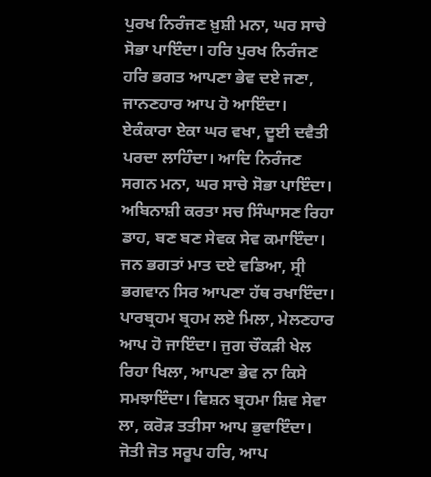ਪੁਰਖ ਨਿਰੰਜਣ ਖ਼ੁਸ਼ੀ ਮਨਾ, ਘਰ ਸਾਚੇ ਸੋਭਾ ਪਾਇੰਦਾ। ਹਰਿ ਪੁਰਖ ਨਿਰੰਜਣ ਹਰਿ ਭਗਤ ਆਪਣਾ ਭੇਵ ਦਏ ਜਣਾ, ਜਾਨਣਹਾਰ ਆਪ ਹੋ ਆਇੰਦਾ। ਏਕੰਕਾਰਾ ਏਕਾ ਘਰ ਵਖਾ, ਦੂਈ ਦਵੈਤੀ ਪਰਦਾ ਲਾਹਿੰਦਾ। ਆਦਿ ਨਿਰੰਜਣ ਸਗਨ ਮਨਾ, ਘਰ ਸਾਚੇ ਸੋਭਾ ਪਾਇੰਦਾ। ਅਬਿਨਾਸ਼ੀ ਕਰਤਾ ਸਚ ਸਿੰਘਾਸਣ ਰਿਹਾ ਡਾਹ, ਬਣ ਬਣ ਸੇਵਕ ਸੇਵ ਕਮਾਇੰਦਾ। ਜਨ ਭਗਤਾਂ ਮਾਤ ਦਏ ਵਡਿਆ, ਸ੍ਰੀ ਭਗਵਾਨ ਸਿਰ ਆਪਣਾ ਹੱਥ ਰਖਾਇੰਦਾ। ਪਾਰਬ੍ਰਹਮ ਬ੍ਰਹਮ ਲਏ ਮਿਲਾ, ਮੇਲਣਹਾਰ ਆਪ ਹੋ ਜਾਇੰਦਾ। ਜੁਗ ਚੌਕੜੀ ਖੇਲ ਰਿਹਾ ਖਿਲਾ, ਆਪਣਾ ਭੇਵ ਨਾ ਕਿਸੇ ਸਮਝਾਇੰਦਾ। ਵਿਸ਼ਨ ਬ੍ਰਹਮਾ ਸ਼ਿਵ ਸੇਵਾ ਲਾ, ਕਰੋੜ ਤਤੀਸਾ ਆਪ ਭੁਵਾਇੰਦਾ। ਜੋਤੀ ਜੋਤ ਸਰੂਪ ਹਰਿ, ਆਪ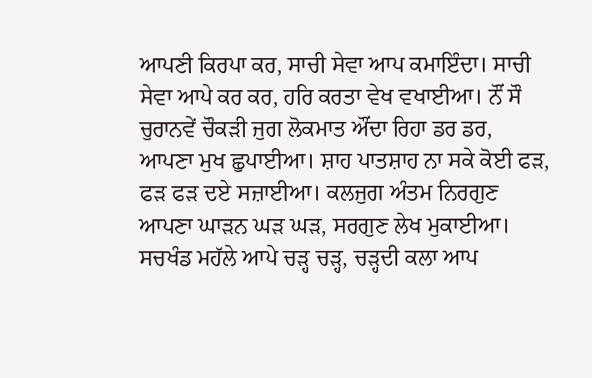ਆਪਣੀ ਕਿਰਪਾ ਕਰ, ਸਾਚੀ ਸੇਵਾ ਆਪ ਕਮਾਇੰਦਾ। ਸਾਚੀ ਸੇਵਾ ਆਪੇ ਕਰ ਕਰ, ਹਰਿ ਕਰਤਾ ਵੇਖ ਵਖਾਈਆ। ਨੌਂ ਸੌ ਚੁਰਾਨਵੇਂ ਚੌਕੜੀ ਜੁਗ ਲੋਕਮਾਤ ਔਂਦਾ ਰਿਹਾ ਡਰ ਡਰ, ਆਪਣਾ ਮੁਖ ਛੁਪਾਈਆ। ਸ਼ਾਹ ਪਾਤਸ਼ਾਹ ਨਾ ਸਕੇ ਕੋਈ ਫੜ, ਫੜ ਫੜ ਦਏ ਸਜ਼ਾਈਆ। ਕਲਜੁਗ ਅੰਤਮ ਨਿਰਗੁਣ ਆਪਣਾ ਘਾੜਨ ਘੜ ਘੜ, ਸਰਗੁਣ ਲੇਖ ਮੁਕਾਈਆ। ਸਚਖੰਡ ਮਹੱਲੇ ਆਪੇ ਚੜ੍ਹ ਚੜ੍ਹ, ਚੜ੍ਹਦੀ ਕਲਾ ਆਪ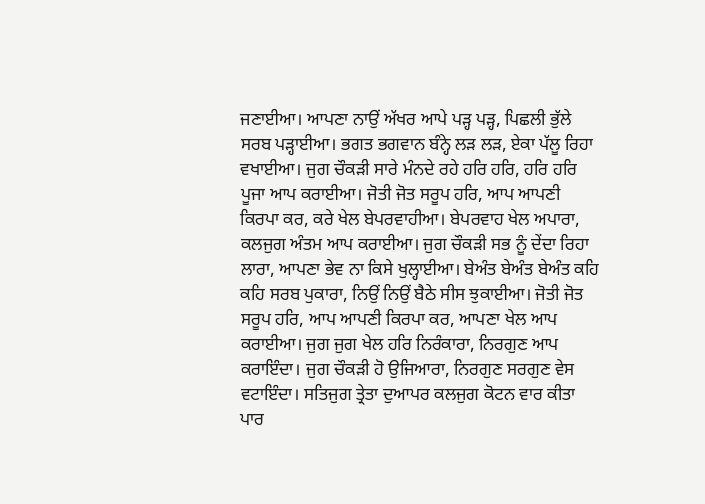ਜਣਾਈਆ। ਆਪਣਾ ਨਾਉਂ ਅੱਖਰ ਆਪੇ ਪੜ੍ਹ ਪੜ੍ਹ, ਪਿਛਲੀ ਭੁੱਲੇ ਸਰਬ ਪੜ੍ਹਾਈਆ। ਭਗਤ ਭਗਵਾਨ ਬੰਨ੍ਹੇ ਲੜ ਲੜ, ਏਕਾ ਪੱਲੂ ਰਿਹਾ ਵਖਾਈਆ। ਜੁਗ ਚੌਕੜੀ ਸਾਰੇ ਮੰਨਦੇ ਰਹੇ ਹਰਿ ਹਰਿ, ਹਰਿ ਹਰਿ ਪੂਜਾ ਆਪ ਕਰਾਈਆ। ਜੋਤੀ ਜੋਤ ਸਰੂਪ ਹਰਿ, ਆਪ ਆਪਣੀ ਕਿਰਪਾ ਕਰ, ਕਰੇ ਖੇਲ ਬੇਪਰਵਾਹੀਆ। ਬੇਪਰਵਾਹ ਖੇਲ ਅਪਾਰਾ, ਕਲਜੁਗ ਅੰਤਮ ਆਪ ਕਰਾਈਆ। ਜੁਗ ਚੌਕੜੀ ਸਭ ਨੂੰ ਦੇਂਦਾ ਰਿਹਾ ਲਾਰਾ, ਆਪਣਾ ਭੇਵ ਨਾ ਕਿਸੇ ਖੁਲ੍ਹਾਈਆ। ਬੇਅੰਤ ਬੇਅੰਤ ਬੇਅੰਤ ਕਹਿ ਕਹਿ ਸਰਬ ਪੁਕਾਰਾ, ਨਿਉਂ ਨਿਉਂ ਬੈਠੇ ਸੀਸ ਝੁਕਾਈਆ। ਜੋਤੀ ਜੋਤ ਸਰੂਪ ਹਰਿ, ਆਪ ਆਪਣੀ ਕਿਰਪਾ ਕਰ, ਆਪਣਾ ਖੇਲ ਆਪ ਕਰਾਈਆ। ਜੁਗ ਜੁਗ ਖੇਲ ਹਰਿ ਨਿਰੰਕਾਰਾ, ਨਿਰਗੁਣ ਆਪ ਕਰਾਇੰਦਾ। ਜੁਗ ਚੌਕੜੀ ਹੋ ਉਜਿਆਰਾ, ਨਿਰਗੁਣ ਸਰਗੁਣ ਵੇਸ ਵਟਾਇੰਦਾ। ਸਤਿਜੁਗ ਤ੍ਰੇਤਾ ਦੁਆਪਰ ਕਲਜੁਗ ਕੋਟਨ ਵਾਰ ਕੀਤਾ ਪਾਰ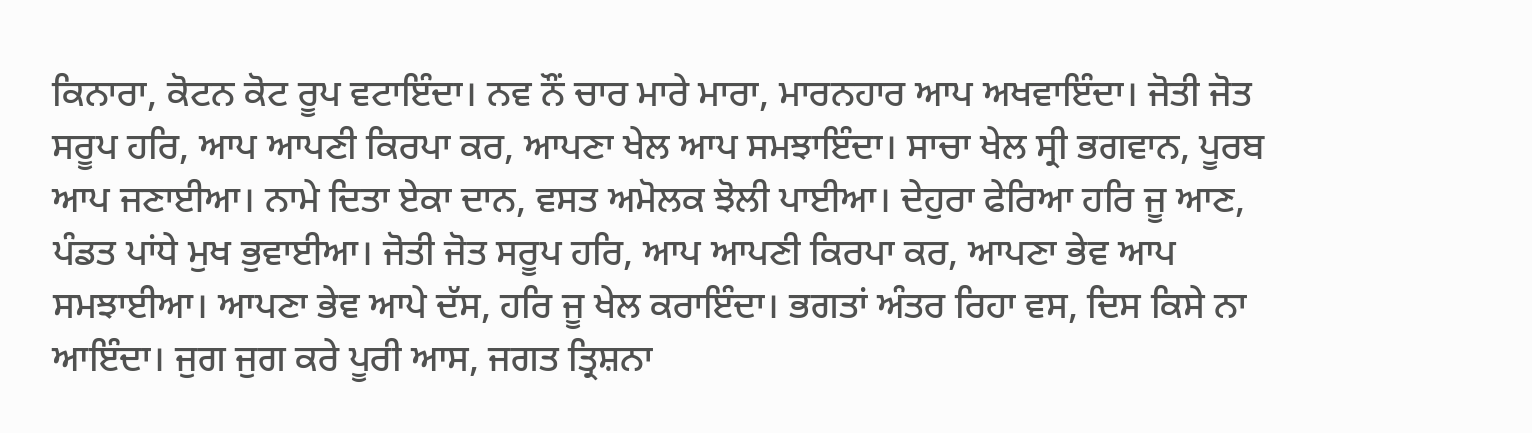ਕਿਨਾਰਾ, ਕੋਟਨ ਕੋਟ ਰੂਪ ਵਟਾਇੰਦਾ। ਨਵ ਨੌਂ ਚਾਰ ਮਾਰੇ ਮਾਰਾ, ਮਾਰਨਹਾਰ ਆਪ ਅਖਵਾਇੰਦਾ। ਜੋਤੀ ਜੋਤ ਸਰੂਪ ਹਰਿ, ਆਪ ਆਪਣੀ ਕਿਰਪਾ ਕਰ, ਆਪਣਾ ਖੇਲ ਆਪ ਸਮਝਾਇੰਦਾ। ਸਾਚਾ ਖੇਲ ਸ੍ਰੀ ਭਗਵਾਨ, ਪੂਰਬ ਆਪ ਜਣਾਈਆ। ਨਾਮੇ ਦਿਤਾ ਏਕਾ ਦਾਨ, ਵਸਤ ਅਮੋਲਕ ਝੋਲੀ ਪਾਈਆ। ਦੇਹੁਰਾ ਫੇਰਿਆ ਹਰਿ ਜੂ ਆਣ, ਪੰਡਤ ਪਾਂਧੇ ਮੁਖ ਭੁਵਾਈਆ। ਜੋਤੀ ਜੋਤ ਸਰੂਪ ਹਰਿ, ਆਪ ਆਪਣੀ ਕਿਰਪਾ ਕਰ, ਆਪਣਾ ਭੇਵ ਆਪ ਸਮਝਾਈਆ। ਆਪਣਾ ਭੇਵ ਆਪੇ ਦੱਸ, ਹਰਿ ਜੂ ਖੇਲ ਕਰਾਇੰਦਾ। ਭਗਤਾਂ ਅੰਤਰ ਰਿਹਾ ਵਸ, ਦਿਸ ਕਿਸੇ ਨਾ ਆਇੰਦਾ। ਜੁਗ ਜੁਗ ਕਰੇ ਪੂਰੀ ਆਸ, ਜਗਤ ਤ੍ਰਿਸ਼ਨਾ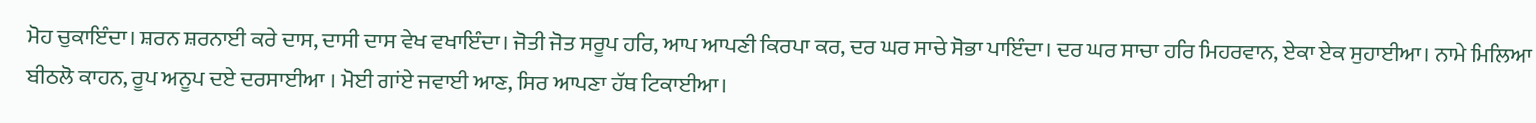ਮੋਹ ਚੁਕਾਇੰਦਾ। ਸ਼ਰਨ ਸ਼ਰਨਾਈ ਕਰੇ ਦਾਸ, ਦਾਸੀ ਦਾਸ ਵੇਖ ਵਖਾਇੰਦਾ। ਜੋਤੀ ਜੋਤ ਸਰੂਪ ਹਰਿ, ਆਪ ਆਪਣੀ ਕਿਰਪਾ ਕਰ, ਦਰ ਘਰ ਸਾਚੇ ਸੋਭਾ ਪਾਇੰਦਾ। ਦਰ ਘਰ ਸਾਚਾ ਹਰਿ ਮਿਹਰਵਾਨ, ਏਕਾ ਏਕ ਸੁਹਾਈਆ। ਨਾਮੇ ਮਿਲਿਆ ਬੀਠਲੋ ਕਾਹਨ, ਰੂਪ ਅਨੂਪ ਦਏ ਦਰਸਾਈਆ । ਮੋਈ ਗਾਂਏ ਜਵਾਈ ਆਣ, ਸਿਰ ਆਪਣਾ ਹੱਥ ਟਿਕਾਈਆ।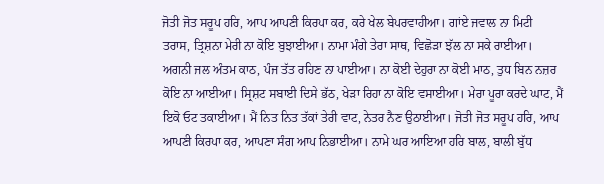ਜੋਤੀ ਜੋਤ ਸਰੂਪ ਹਰਿ, ਆਪ ਆਪਣੀ ਕਿਰਪਾ ਕਰ, ਕਰੇ ਖੇਲ ਬੇਪਰਵਾਹੀਆ। ਗਾਂਏ ਜਵਾਲ ਨਾ ਮਿਟੀ ਤਰਾਸ, ਤ੍ਰਿਸ਼ਨਾ ਮੇਰੀ ਨਾ ਕੋਇ ਬੁਝਾਈਆ। ਨਾਮਾ ਮੰਗੇ ਤੇਰਾ ਸਾਥ, ਵਿਛੋੜਾ ਝੱਲ ਨਾ ਸਕੇ ਰਾਈਆ। ਅਗਨੀ ਜਲ ਅੰਤਮ ਕਾਠ, ਪੰਜ ਤੱਤ ਰਹਿਣ ਨਾ ਪਾਈਆ। ਨਾ ਕੋਈ ਦੇਹੁਰਾ ਨਾ ਕੋਈ ਮਾਠ, ਤੁਧ ਬਿਨ ਨਜ਼ਰ ਕੋਇ ਨਾ ਆਈਆ। ਸ੍ਰਿਸ਼ਟ ਸਬਾਈ ਦਿਸੇ ਭੱਠ, ਖੇੜਾ ਰਿਹਾ ਨਾ ਕੋਇ ਵਸਾਈਆ। ਮੇਰਾ ਪੂਰਾ ਕਰਦੇ ਘਾਟ, ਮੈਂ ਇਕੋ ਓਟ ਤਕਾਈਆ। ਮੈਂ ਨਿਤ ਨਿਤ ਤੱਕਾਂ ਤੇਰੀ ਵਾਟ, ਨੇਤਰ ਨੈਣ ਉਠਾਈਆ। ਜੋਤੀ ਜੋਤ ਸਰੂਪ ਹਰਿ, ਆਪ ਆਪਣੀ ਕਿਰਪਾ ਕਰ, ਆਪਣਾ ਸੰਗ ਆਪ ਨਿਭਾਈਆ। ਨਾਮੇ ਘਰ ਆਇਆ ਹਰਿ ਬਾਲ, ਬਾਲੀ ਬੁੱਧ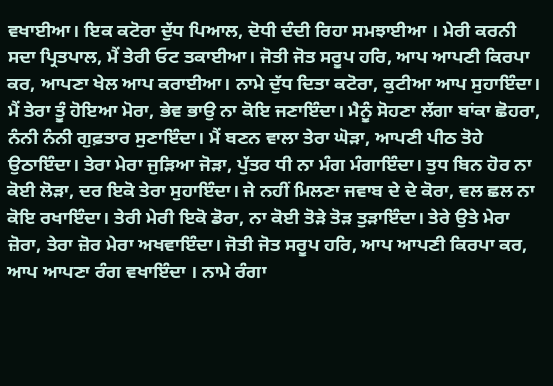ਵਖਾਈਆ। ਇਕ ਕਟੋਰਾ ਦੁੱਧ ਪਿਆਲ, ਦੋਧੀ ਦੰਦੀ ਰਿਹਾ ਸਮਝਾਈਆ । ਮੇਰੀ ਕਰਨੀ ਸਦਾ ਪ੍ਰਿਤਪਾਲ, ਮੈਂ ਤੇਰੀ ਓਟ ਤਕਾਈਆ। ਜੋਤੀ ਜੋਤ ਸਰੂਪ ਹਰਿ, ਆਪ ਆਪਣੀ ਕਿਰਪਾ ਕਰ, ਆਪਣਾ ਖੇਲ ਆਪ ਕਰਾਈਆ। ਨਾਮੇ ਦੁੱਧ ਦਿਤਾ ਕਟੋਰਾ, ਕੁਟੀਆ ਆਪ ਸੁਹਾਇੰਦਾ। ਮੈਂ ਤੇਰਾ ਤੂੰ ਹੋਇਆ ਮੋਰਾ, ਭੇਵ ਭਾਉ ਨਾ ਕੋਇ ਜਣਾਇੰਦਾ। ਮੈਨੂੰ ਸੋਹਣਾ ਲੱਗਾ ਬਾਂਕਾ ਛੋਹਰਾ, ਨੰਨੀ ਨੰਨੀ ਗੁਫ਼ਤਾਰ ਸੁਣਾਇੰਦਾ। ਮੈਂ ਬਣਨ ਵਾਲਾ ਤੇਰਾ ਘੋੜਾ, ਆਪਣੀ ਪੀਠ ਤੋਹੇ ਉਠਾਇੰਦਾ। ਤੇਰਾ ਮੇਰਾ ਜੁੜਿਆ ਜੋੜਾ, ਪੁੱਤਰ ਧੀ ਨਾ ਮੰਗ ਮੰਗਾਇੰਦਾ। ਤੁਧ ਬਿਨ ਹੋਰ ਨਾ ਕੋਈ ਲੋੜਾ, ਦਰ ਇਕੋ ਤੇਰਾ ਸੁਹਾਇੰਦਾ। ਜੇ ਨਹੀਂ ਮਿਲਣਾ ਜਵਾਬ ਦੇ ਦੇ ਕੋਰਾ, ਵਲ ਛਲ ਨਾ ਕੋਇ ਰਖਾਇੰਦਾ। ਤੇਰੀ ਮੇਰੀ ਇਕੋ ਡੋਰਾ, ਨਾ ਕੋਈ ਤੋੜੇ ਤੋੜ ਤੁੜਾਇੰਦਾ। ਤੇਰੇ ਉਤੇ ਮੇਰਾ ਜ਼ੋਰਾ, ਤੇਰਾ ਜ਼ੋਰ ਮੇਰਾ ਅਖਵਾਇੰਦਾ। ਜੋਤੀ ਜੋਤ ਸਰੂਪ ਹਰਿ, ਆਪ ਆਪਣੀ ਕਿਰਪਾ ਕਰ, ਆਪ ਆਪਣਾ ਰੰਗ ਵਖਾਇੰਦਾ । ਨਾਮੇ ਰੰਗਾ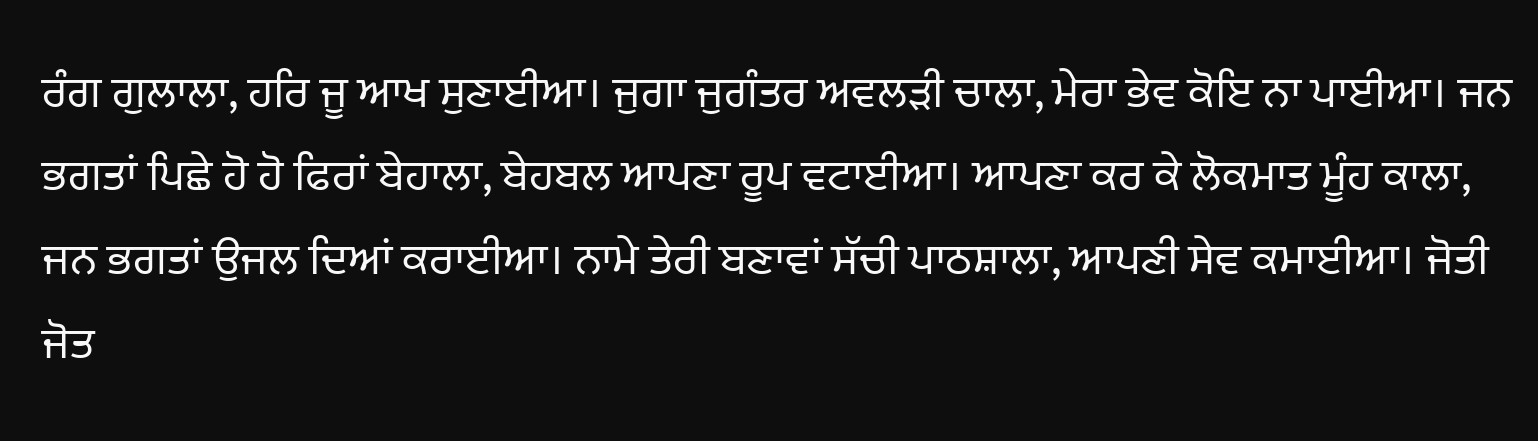ਰੰਗ ਗੁਲਾਲਾ, ਹਰਿ ਜੂ ਆਖ ਸੁਣਾਈਆ। ਜੁਗਾ ਜੁਗੰਤਰ ਅਵਲੜੀ ਚਾਲਾ, ਮੇਰਾ ਭੇਵ ਕੋਇ ਨਾ ਪਾਈਆ। ਜਨ ਭਗਤਾਂ ਪਿਛੇ ਹੋ ਹੋ ਫਿਰਾਂ ਬੇਹਾਲਾ, ਬੇਹਬਲ ਆਪਣਾ ਰੂਪ ਵਟਾਈਆ। ਆਪਣਾ ਕਰ ਕੇ ਲੋਕਮਾਤ ਮੂੰਹ ਕਾਲਾ, ਜਨ ਭਗਤਾਂ ਉਜਲ ਦਿਆਂ ਕਰਾਈਆ। ਨਾਮੇ ਤੇਰੀ ਬਣਾਵਾਂ ਸੱਚੀ ਪਾਠਸ਼ਾਲਾ, ਆਪਣੀ ਸੇਵ ਕਮਾਈਆ। ਜੋਤੀ ਜੋਤ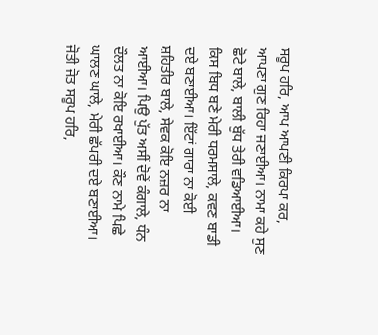ਸਰੂਪ ਹਰਿ, ਆਪ ਆਪਣੀ ਕਿਰਪਾ ਕਰ, ਆਪਣਾ ਗੁਣ ਰਿਹਾ ਜਣਾਈਆ। ਨਾਮਾ ਕਹੇ ਸੁਣ ਛੋਟੇ ਬਾਲੇ, ਬਾਲੀ ਬੁੱਧ ਤੇਰੀ ਵਡਿਆਈਆ। ਕਿਸ ਬਿਧ ਬਣੇ ਮੇਰੀ ਧਰਮਸਾਲੇ, ਕਵਣ ਬਾਡੀ ਦਏ ਬਣਾਈਆ। ਇੱਟਾਂ ਗਾਰਾ ਨਾ ਕੋਈ ਸ਼ਹਿਤੀਰ ਬਾਲੇ, ਸੇਵਕ ਕੋਇ ਨਜ਼ਰ ਨਾ ਆਈਆ। ਪਿਉ ਪੁੱਤ ਅਸੀਂ ਦੋਵੇਂ ਕੰਗਾਲੇ, ਧੰਨ ਦੌਲਤ ਨਾ ਕੋਇ ਰਖਾਈਆ। ਕੌਣ ਨਾਮੇ ਪਿਛੇ ਘਾਲਣ ਘਾਲੇ, ਮੇਰੀ ਛੱਪਰੀ ਦਏ ਬਣਾਈਆ। ਜੋਤੀ ਜੋਤ ਸਰੂਪ ਹਰਿ,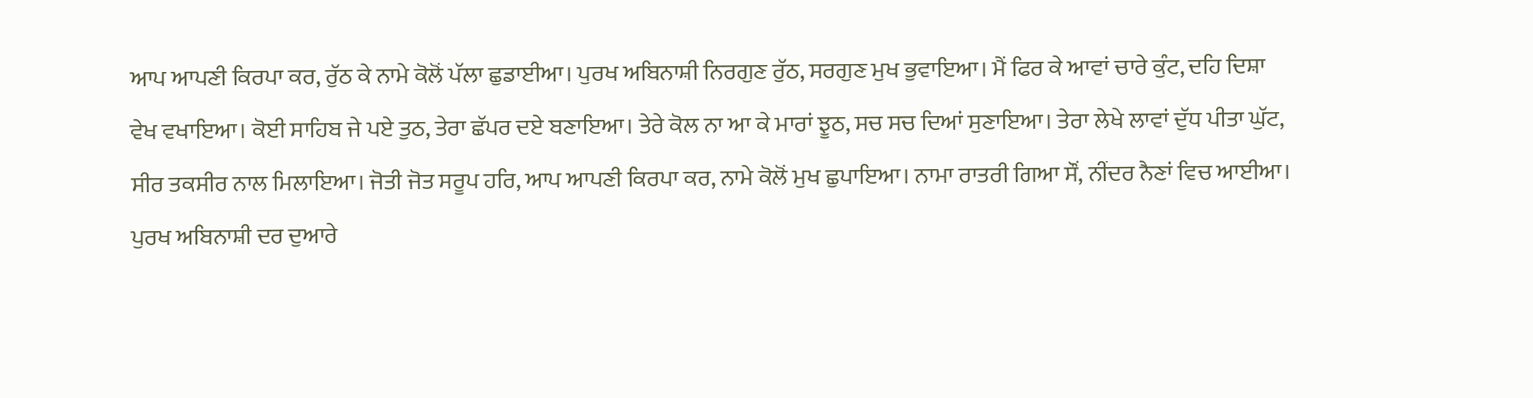ਆਪ ਆਪਣੀ ਕਿਰਪਾ ਕਰ, ਰੁੱਠ ਕੇ ਨਾਮੇ ਕੋਲੋਂ ਪੱਲਾ ਛੁਡਾਈਆ। ਪੁਰਖ ਅਬਿਨਾਸ਼ੀ ਨਿਰਗੁਣ ਰੁੱਠ, ਸਰਗੁਣ ਮੁਖ ਭੁਵਾਇਆ। ਮੈਂ ਫਿਰ ਕੇ ਆਵਾਂ ਚਾਰੇ ਕੁੰਟ, ਦਹਿ ਦਿਸ਼ਾ ਵੇਖ ਵਖਾਇਆ। ਕੋਈ ਸਾਹਿਬ ਜੇ ਪਏ ਤੁਠ, ਤੇਰਾ ਛੱਪਰ ਦਏ ਬਣਾਇਆ। ਤੇਰੇ ਕੋਲ ਨਾ ਆ ਕੇ ਮਾਰਾਂ ਝੂਠ, ਸਚ ਸਚ ਦਿਆਂ ਸੁਣਾਇਆ। ਤੇਰਾ ਲੇਖੇ ਲਾਵਾਂ ਦੁੱਧ ਪੀਤਾ ਘੁੱਟ, ਸੀਰ ਤਕਸੀਰ ਨਾਲ ਮਿਲਾਇਆ। ਜੋਤੀ ਜੋਤ ਸਰੂਪ ਹਰਿ, ਆਪ ਆਪਣੀ ਕਿਰਪਾ ਕਰ, ਨਾਮੇ ਕੋਲੋਂ ਮੁਖ ਛੁਪਾਇਆ। ਨਾਮਾ ਰਾਤਰੀ ਗਿਆ ਸੌਂ, ਨੀਂਦਰ ਨੈਣਾਂ ਵਿਚ ਆਈਆ। ਪੁਰਖ ਅਬਿਨਾਸ਼ੀ ਦਰ ਦੁਆਰੇ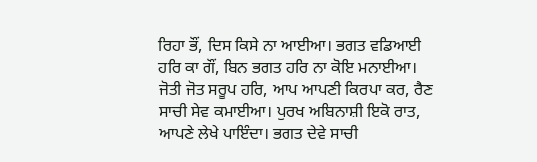ਰਿਹਾ ਭੌਂ, ਦਿਸ ਕਿਸੇ ਨਾ ਆਈਆ। ਭਗਤ ਵਡਿਆਈ ਹਰਿ ਕਾ ਗੌਂ, ਬਿਨ ਭਗਤ ਹਰਿ ਨਾ ਕੋਇ ਮਨਾਈਆ। ਜੋਤੀ ਜੋਤ ਸਰੂਪ ਹਰਿ, ਆਪ ਆਪਣੀ ਕਿਰਪਾ ਕਰ, ਰੈਣ ਸਾਚੀ ਸੇਵ ਕਮਾਈਆ। ਪੁਰਖ ਅਬਿਨਾਸ਼ੀ ਇਕੋ ਰਾਤ, ਆਪਣੇ ਲੇਖੇ ਪਾਇੰਦਾ। ਭਗਤ ਦੇਵੇ ਸਾਚੀ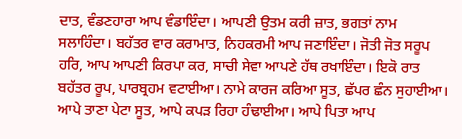ਦਾਤ, ਵੰਡਣਹਾਰਾ ਆਪ ਵੰਡਾਇੰਦਾ। ਆਪਣੀ ਉਤਮ ਕਰੀ ਜ਼ਾਤ, ਭਗਤਾਂ ਨਾਮ ਸਲਾਹਿੰਦਾ। ਬਹੱਤਰ ਵਾਰ ਕਰਾਮਾਤ, ਨਿਹਕਰਮੀ ਆਪ ਜਣਾਇੰਦਾ। ਜੋਤੀ ਜੋਤ ਸਰੂਪ ਹਰਿ, ਆਪ ਆਪਣੀ ਕਿਰਪਾ ਕਰ, ਸਾਚੀ ਸੇਵਾ ਆਪਣੇ ਹੱਥ ਰਖਾਇੰਦਾ। ਇਕੋ ਰਾਤ ਬਹੱਤਰ ਰੂਪ, ਪਾਰਬ੍ਰਹਮ ਵਟਾਈਆ। ਨਾਮੇ ਕਾਰਜ ਕਰਿਆ ਸੂਤ, ਛੱਪਰ ਛੰਨ ਸੁਹਾਈਆ। ਆਪੇ ਤਾਣਾ ਪੇਟਾ ਸੂਤ, ਆਪੇ ਕਪੜ ਰਿਹਾ ਹੰਢਾਈਆ। ਆਪੇ ਪਿਤਾ ਆਪ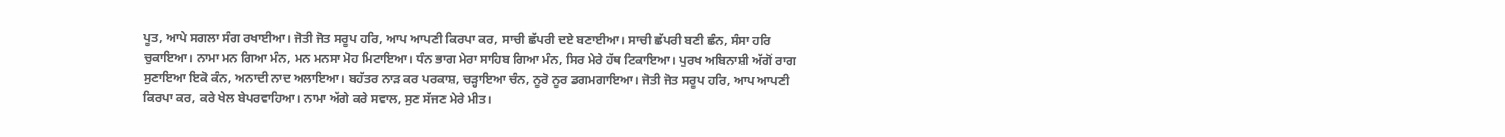ਪੂਤ, ਆਪੇ ਸਗਲਾ ਸੰਗ ਰਖਾਈਆ। ਜੋਤੀ ਜੋਤ ਸਰੂਪ ਹਰਿ, ਆਪ ਆਪਣੀ ਕਿਰਪਾ ਕਰ, ਸਾਚੀ ਛੱਪਰੀ ਦਏ ਬਣਾਈਆ। ਸਾਚੀ ਛੱਪਰੀ ਬਣੀ ਛੰਨ, ਸੰਸਾ ਹਰਿ ਚੁਕਾਇਆ। ਨਾਮਾ ਮਨ ਗਿਆ ਮੰਨ, ਮਨ ਮਨਸਾ ਮੋਹ ਮਿਟਾਇਆ। ਧੰਨ ਭਾਗ ਮੇਰਾ ਸਾਹਿਬ ਗਿਆ ਮੰਨ, ਸਿਰ ਮੇਰੇ ਹੱਥ ਟਿਕਾਇਆ। ਪੁਰਖ ਅਬਿਨਾਸ਼ੀ ਅੱਗੋਂ ਰਾਗ ਸੁਣਾਇਆ ਇਕੋ ਕੰਨ, ਅਨਾਦੀ ਨਾਦ ਅਲਾਇਆ। ਬਹੱਤਰ ਨਾੜ ਕਰ ਪਰਕਾਸ਼, ਚੜ੍ਹਾਇਆ ਚੰਨ, ਨੂਰੋ ਨੂਰ ਡਗਮਗਾਇਆ। ਜੋਤੀ ਜੋਤ ਸਰੂਪ ਹਰਿ, ਆਪ ਆਪਣੀ ਕਿਰਪਾ ਕਰ, ਕਰੇ ਖੇਲ ਬੇਪਰਵਾਹਿਆ। ਨਾਮਾ ਅੱਗੇ ਕਰੇ ਸਵਾਲ, ਸੁਣ ਸੱਜਣ ਮੇਰੇ ਮੀਤ।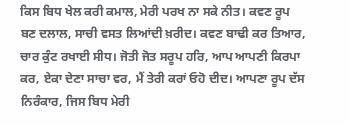ਕਿਸ ਬਿਧ ਖੇਲ ਕਰੀ ਕਮਾਲ, ਮੇਰੀ ਪਰਖ ਨਾ ਸਕੇ ਨੀਤ। ਕਵਣ ਰੂਪ ਬਣ ਦਲਾਲ, ਸਾਚੀ ਵਸਤ ਲਿਆਂਦੀ ਖ਼ਰੀਦ। ਕਵਣ ਬਾਢੀ ਕਰ ਤਿਆਰ, ਚਾਰ ਕੁੰਟ ਰਖਾਈ ਸੀਧ। ਜੋਤੀ ਜੋਤ ਸਰੂਪ ਹਰਿ, ਆਪ ਆਪਣੀ ਕਿਰਪਾ ਕਰ, ਏਕਾ ਦੇਣਾ ਸਾਚਾ ਵਰ, ਮੈਂ ਤੇਰੀ ਕਰਾਂ ਓਹੋ ਦੀਦ। ਆਪਣਾ ਰੂਪ ਦੱਸ ਨਿਰੰਕਾਰ, ਜਿਸ ਬਿਧ ਮੇਰੀ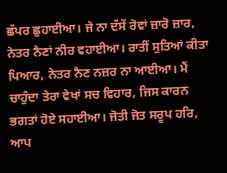ਛੱਪਰ ਛੁਹਾਈਆ। ਜੇ ਨਾ ਦੱਸੇਂ ਰੋਵਾਂ ਜ਼ਾਰੋ ਜ਼ਾਰ, ਨੇਤਰ ਨੈਣਾਂ ਨੀਰ ਵਹਾਈਆ। ਰਾਤੀਂ ਸੁਤਿਆਂ ਕੀਤਾ ਪਿਆਰ, ਨੇਤਰ ਨੈਣ ਨਜ਼ਰ ਨਾ ਆਈਆ। ਮੈਂ ਚਾਹੁੰਦਾ ਤੇਰਾ ਵੇਖਾਂ ਸਚ ਵਿਹਾਰ, ਜਿਸ ਕਾਰਨ ਭਗਤਾਂ ਹੋਏ ਸਹਾਈਆ। ਜੋਤੀ ਜੋਤ ਸਰੂਪ ਹਰਿ, ਆਪ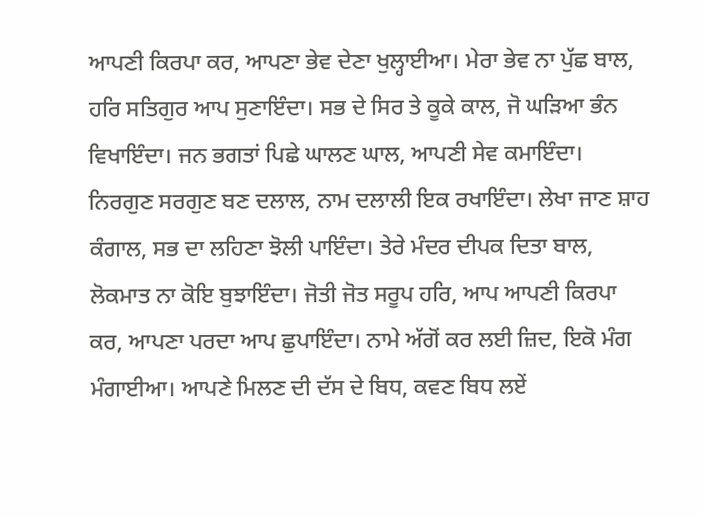ਆਪਣੀ ਕਿਰਪਾ ਕਰ, ਆਪਣਾ ਭੇਵ ਦੇਣਾ ਖੁਲ੍ਹਾਈਆ। ਮੇਰਾ ਭੇਵ ਨਾ ਪੁੱਛ ਬਾਲ, ਹਰਿ ਸਤਿਗੁਰ ਆਪ ਸੁਣਾਇੰਦਾ। ਸਭ ਦੇ ਸਿਰ ਤੇ ਕੂਕੇ ਕਾਲ, ਜੋ ਘੜਿਆ ਭੰਨ ਵਿਖਾਇੰਦਾ। ਜਨ ਭਗਤਾਂ ਪਿਛੇ ਘਾਲਣ ਘਾਲ, ਆਪਣੀ ਸੇਵ ਕਮਾਇੰਦਾ। ਨਿਰਗੁਣ ਸਰਗੁਣ ਬਣ ਦਲਾਲ, ਨਾਮ ਦਲਾਲੀ ਇਕ ਰਖਾਇੰਦਾ। ਲੇਖਾ ਜਾਣ ਸ਼ਾਹ ਕੰਗਾਲ, ਸਭ ਦਾ ਲਹਿਣਾ ਝੋਲੀ ਪਾਇੰਦਾ। ਤੇਰੇ ਮੰਦਰ ਦੀਪਕ ਦਿਤਾ ਬਾਲ, ਲੋਕਮਾਤ ਨਾ ਕੋਇ ਬੁਝਾਇੰਦਾ। ਜੋਤੀ ਜੋਤ ਸਰੂਪ ਹਰਿ, ਆਪ ਆਪਣੀ ਕਿਰਪਾ ਕਰ, ਆਪਣਾ ਪਰਦਾ ਆਪ ਛੁਪਾਇੰਦਾ। ਨਾਮੇ ਅੱਗੋਂ ਕਰ ਲਈ ਜ਼ਿਦ, ਇਕੋ ਮੰਗ ਮੰਗਾਈਆ। ਆਪਣੇ ਮਿਲਣ ਦੀ ਦੱਸ ਦੇ ਬਿਧ, ਕਵਣ ਬਿਧ ਲਏਂ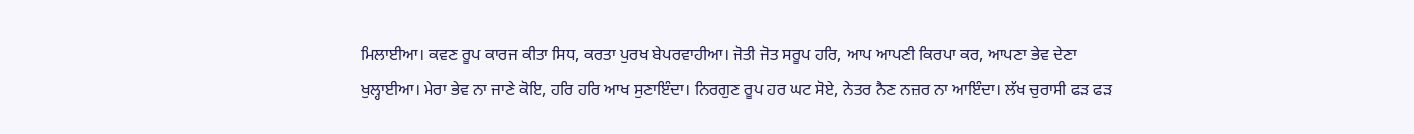ਮਿਲਾਈਆ। ਕਵਣ ਰੂਪ ਕਾਰਜ ਕੀਤਾ ਸਿਧ, ਕਰਤਾ ਪੁਰਖ ਬੇਪਰਵਾਹੀਆ। ਜੋਤੀ ਜੋਤ ਸਰੂਪ ਹਰਿ, ਆਪ ਆਪਣੀ ਕਿਰਪਾ ਕਰ, ਆਪਣਾ ਭੇਵ ਦੇਣਾ ਖੁਲ੍ਹਾਈਆ। ਮੇਰਾ ਭੇਵ ਨਾ ਜਾਣੇ ਕੋਇ, ਹਰਿ ਹਰਿ ਆਖ ਸੁਣਾਇੰਦਾ। ਨਿਰਗੁਣ ਰੂਪ ਹਰ ਘਟ ਸੋਏ, ਨੇਤਰ ਨੈਣ ਨਜ਼ਰ ਨਾ ਆਇੰਦਾ। ਲੱਖ ਚੁਰਾਸੀ ਫੜ ਫੜ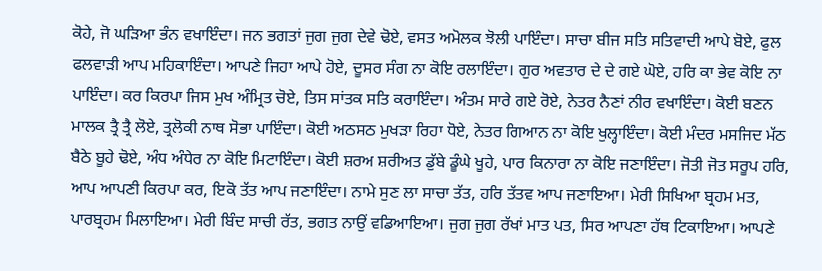ਕੋਹੇ, ਜੋ ਘੜਿਆ ਭੰਨ ਵਖਾਇੰਦਾ। ਜਨ ਭਗਤਾਂ ਜੁਗ ਜੁਗ ਦੇਵੇ ਢੋਏ, ਵਸਤ ਅਮੋਲਕ ਝੋਲੀ ਪਾਇੰਦਾ। ਸਾਚਾ ਬੀਜ ਸਤਿ ਸਤਿਵਾਦੀ ਆਪੇ ਬੋਏ, ਫੁਲ ਫਲਵਾੜੀ ਆਪ ਮਹਿਕਾਇੰਦਾ। ਆਪਣੇ ਜਿਹਾ ਆਪੇ ਹੋਏ, ਦੂਸਰ ਸੰਗ ਨਾ ਕੋਇ ਰਲਾਇੰਦਾ। ਗੁਰ ਅਵਤਾਰ ਦੇ ਦੇ ਗਏ ਘੋਏ, ਹਰਿ ਕਾ ਭੇਵ ਕੋਇ ਨਾ ਪਾਇੰਦਾ। ਕਰ ਕਿਰਪਾ ਜਿਸ ਮੁਖ ਅੰਮ੍ਰਿਤ ਚੋਏ, ਤਿਸ ਸਾਂਤਕ ਸਤਿ ਕਰਾਇੰਦਾ। ਅੰਤਮ ਸਾਰੇ ਗਏ ਰੋਏ, ਨੇਤਰ ਨੈਣਾਂ ਨੀਰ ਵਖਾਇੰਦਾ। ਕੋਈ ਬਣਨ ਮਾਲਕ ਤ੍ਰੈ ਤ੍ਰੈ ਲੋਏ, ਤ੍ਰਲੋਕੀ ਨਾਥ ਸੋਭਾ ਪਾਇੰਦਾ। ਕੋਈ ਅਠਸਠ ਮੁਖੜਾ ਰਿਹਾ ਧੋਏ, ਨੇਤਰ ਗਿਆਨ ਨਾ ਕੋਇ ਖੁਲ੍ਹਾਇੰਦਾ। ਕੋਈ ਮੰਦਰ ਮਸਜਿਦ ਮੱਠ ਬੈਠੇ ਬੂਹੇ ਢੋਏ, ਅੰਧ ਅੰਧੇਰ ਨਾ ਕੋਇ ਮਿਟਾਇੰਦਾ। ਕੋਈ ਸ਼ਰਅ ਸ਼ਰੀਅਤ ਡੁੱਬੇ ਡੂੰਘੇ ਖੂਹੇ, ਪਾਰ ਕਿਨਾਰਾ ਨਾ ਕੋਇ ਜਣਾਇੰਦਾ। ਜੋਤੀ ਜੋਤ ਸਰੂਪ ਹਰਿ, ਆਪ ਆਪਣੀ ਕਿਰਪਾ ਕਰ, ਇਕੋ ਤੱਤ ਆਪ ਜਣਾਇੰਦਾ। ਨਾਮੇ ਸੁਣ ਲਾ ਸਾਚਾ ਤੱਤ, ਹਰਿ ਤੱਤਵ ਆਪ ਜਣਾਇਆ। ਮੇਰੀ ਸਿਖਿਆ ਬ੍ਰਹਮ ਮਤ, ਪਾਰਬ੍ਰਹਮ ਮਿਲਾਇਆ। ਮੇਰੀ ਬਿੰਦ ਸਾਚੀ ਰੱਤ, ਭਗਤ ਨਾਉਂ ਵਡਿਆਇਆ। ਜੁਗ ਜੁਗ ਰੱਖਾਂ ਮਾਤ ਪਤ, ਸਿਰ ਆਪਣਾ ਹੱਥ ਟਿਕਾਇਆ। ਆਪਣੇ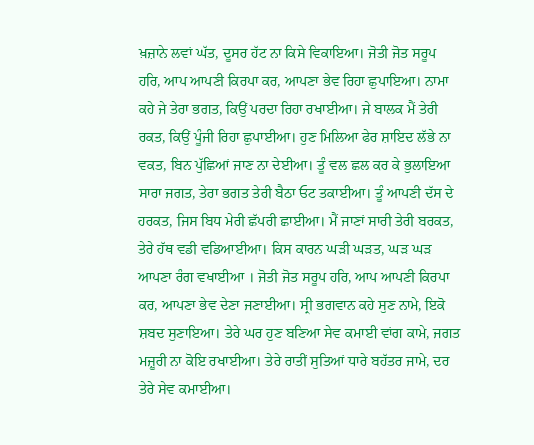ਖ਼ਜ਼ਾਨੇ ਲਵਾਂ ਘੱਤ, ਦੂਸਰ ਹੱਟ ਨਾ ਕਿਸੇ ਵਿਕਾਇਆ। ਜੋਤੀ ਜੋਤ ਸਰੂਪ ਹਰਿ, ਆਪ ਆਪਣੀ ਕਿਰਪਾ ਕਰ, ਆਪਣਾ ਭੇਵ ਰਿਹਾ ਛੁਪਾਇਆ। ਨਾਮਾ ਕਹੇ ਜੇ ਤੇਰਾ ਭਗਤ, ਕਿਉਂ ਪਰਦਾ ਰਿਹਾ ਰਖਾਈਆ। ਜੇ ਬਾਲਕ ਮੈਂ ਤੇਰੀ ਰਕਤ, ਕਿਉਂ ਪੂੰਜੀ ਰਿਹਾ ਛੁਪਾਈਆ। ਹੁਣ ਮਿਲਿਆ ਫੇਰ ਸ਼ਾਇਦ ਲੱਭੇ ਨਾ ਵਕਤ, ਬਿਨ ਪੁੱਛਿਆਂ ਜਾਣ ਨਾ ਦੇਈਆ। ਤੂੰ ਵਲ ਛਲ ਕਰ ਕੇ ਭੁਲਾਇਆ ਸਾਰਾ ਜਗਤ, ਤੇਰਾ ਭਗਤ ਤੇਰੀ ਬੈਠਾ ਓਟ ਤਕਾਈਆ। ਤੂੰ ਆਪਣੀ ਦੱਸ ਦੇ ਹਰਕਤ, ਜਿਸ ਬਿਧ ਮੇਰੀ ਛੱਪਰੀ ਛਾਈਆ। ਮੈਂ ਜਾਣਾਂ ਸਾਰੀ ਤੇਰੀ ਬਰਕਤ, ਤੇਰੇ ਹੱਥ ਵਡੀ ਵਡਿਆਈਆ। ਕਿਸ ਕਾਰਨ ਘੜੀ ਘੜਤ, ਘੜ ਘੜ ਆਪਣਾ ਰੰਗ ਵਖਾਈਆ । ਜੋਤੀ ਜੋਤ ਸਰੂਪ ਹਰਿ, ਆਪ ਆਪਣੀ ਕਿਰਪਾ ਕਰ, ਆਪਣਾ ਭੇਵ ਦੇਣਾ ਜਣਾਈਆ। ਸ੍ਰੀ ਭਗਵਾਨ ਕਹੇ ਸੁਣ ਨਾਮੇ, ਇਕੋ ਸ਼ਬਦ ਸੁਣਾਇਆ। ਤੇਰੇ ਘਰ ਹੁਣ ਬਣਿਆ ਸੇਵ ਕਮਾਈ ਵਾਂਗ ਕਾਮੇ, ਜਗਤ ਮਜ਼ੂਰੀ ਨਾ ਕੋਇ ਰਖਾਈਆ। ਤੇਰੇ ਰਾਤੀਂ ਸੁਤਿਆਂ ਧਾਰੇ ਬਹੱਤਰ ਜਾਮੇ, ਦਰ ਤੇਰੇ ਸੇਵ ਕਮਾਈਆ।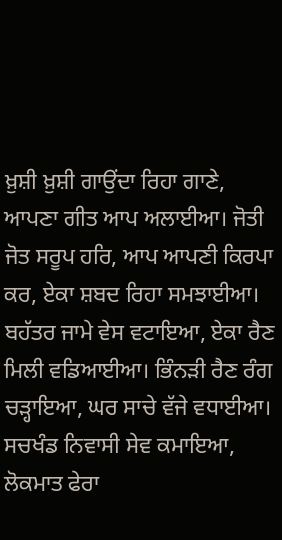ਖ਼ੁਸ਼ੀ ਖ਼ੁਸ਼ੀ ਗਾਉਂਦਾ ਰਿਹਾ ਗਾਣੇ, ਆਪਣਾ ਗੀਤ ਆਪ ਅਲਾਈਆ। ਜੋਤੀ ਜੋਤ ਸਰੂਪ ਹਰਿ, ਆਪ ਆਪਣੀ ਕਿਰਪਾ ਕਰ, ਏਕਾ ਸ਼ਬਦ ਰਿਹਾ ਸਮਝਾਈਆ। ਬਹੱਤਰ ਜਾਮੇ ਵੇਸ ਵਟਾਇਆ, ਏਕਾ ਰੈਣ ਮਿਲੀ ਵਡਿਆਈਆ। ਭਿੰਨੜੀ ਰੈਣ ਰੰਗ ਚੜ੍ਹਾਇਆ, ਘਰ ਸਾਚੇ ਵੱਜੇ ਵਧਾਈਆ। ਸਚਖੰਡ ਨਿਵਾਸੀ ਸੇਵ ਕਮਾਇਆ, ਲੋਕਮਾਤ ਫੇਰਾ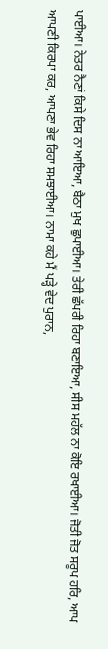ਪਾਈਆ। ਨੇਤਰ ਨੈਣਾਂ ਕਿਸੇ ਦਿਸ ਨਾ ਆਇਆ, ਬੈਠਾ ਮੁਖ ਛੁਪਾਈਆ। ਤੇਰੀ ਛੱਪਰੀ ਰਿਹਾ ਬਣਾਇਆ, ਸੀਸ ਮਹੱਲ ਨਾ ਕੋਇ ਰਖਾਈਆ। ਜੋਤੀ ਜੋਤ ਸਰੂਪ ਹਰਿ, ਆਪ ਆਪਣੀ ਕਿਰਪਾ ਕਰ, ਆਪਣਾ ਭੇਵ ਰਿਹਾ ਸਮਝਾਈਆ। ਨਾਮਾ ਕਹੇ ਮੈਂ ਪੜ੍ਹੇ ਵੇਦ ਪੁਰਾਨ,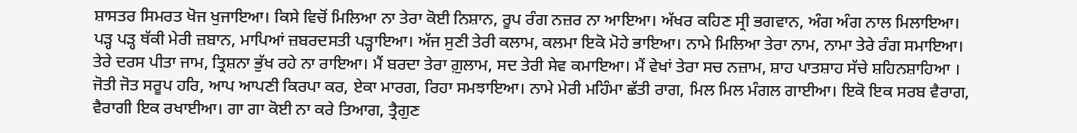ਸ਼ਾਸਤਰ ਸਿਮਰਤ ਖੋਜ ਖੁਜਾਇਆ। ਕਿਸੇ ਵਿਚੋਂ ਮਿਲਿਆ ਨਾ ਤੇਰਾ ਕੋਈ ਨਿਸ਼ਾਨ, ਰੂਪ ਰੰਗ ਨਜ਼ਰ ਨਾ ਆਇਆ। ਅੱਖਰ ਕਹਿਣ ਸ੍ਰੀ ਭਗਵਾਨ, ਅੰਗ ਅੰਗ ਨਾਲ ਮਿਲਾਇਆ। ਪੜ੍ਹ ਪੜ੍ਹ ਥੱਕੀ ਮੇਰੀ ਜ਼ਬਾਨ, ਮਾਪਿਆਂ ਜ਼ਬਰਦਸਤੀ ਪੜ੍ਹਾਇਆ। ਅੱਜ ਸੁਣੀ ਤੇਰੀ ਕਲਾਮ, ਕਲਮਾ ਇਕੋ ਮੋਹੇ ਭਾਇਆ। ਨਾਮੇ ਮਿਲਿਆ ਤੇਰਾ ਨਾਮ, ਨਾਮਾ ਤੇਰੇ ਰੰਗ ਸਮਾਇਆ। ਤੇਰੇ ਦਰਸ ਪੀਤਾ ਜਾਮ, ਤ੍ਰਿਸ਼ਨਾ ਭੁੱਖ ਰਹੇ ਨਾ ਰਾਇਆ। ਮੈਂ ਬਰਦਾ ਤੇਰਾ ਗ਼ੁਲਾਮ, ਸਦ ਤੇਰੀ ਸੇਵ ਕਮਾਇਆ। ਮੈਂ ਵੇਖਾਂ ਤੇਰਾ ਸਚ ਨਜ਼ਾਮ, ਸ਼ਾਹ ਪਾਤਸ਼ਾਹ ਸੱਚੇ ਸ਼ਹਿਨਸ਼ਾਹਿਆ । ਜੋਤੀ ਜੋਤ ਸਰੂਪ ਹਰਿ, ਆਪ ਆਪਣੀ ਕਿਰਪਾ ਕਰ, ਏਕਾ ਮਾਰਗ, ਰਿਹਾ ਸਮਝਾਇਆ। ਨਾਮੇ ਮੇਰੀ ਮਹਿੰਮਾ ਛੱਤੀ ਰਾਗ, ਮਿਲ ਮਿਲ ਮੰਗਲ ਗਾਈਆ। ਇਕੋ ਇਕ ਸਰਬ ਵੈਰਾਗ, ਵੈਰਾਗੀ ਇਕ ਰਖਾਈਆ। ਗਾ ਗਾ ਕੋਈ ਨਾ ਕਰੇ ਤਿਆਗ, ਤ੍ਰੈਗੁਣ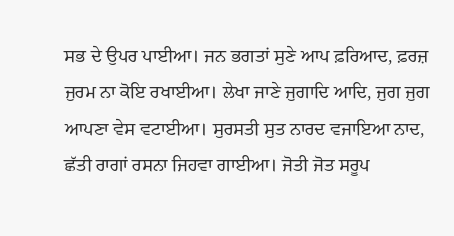ਸਭ ਦੇ ਉਪਰ ਪਾਈਆ। ਜਨ ਭਗਤਾਂ ਸੁਣੇ ਆਪ ਫ਼ਰਿਆਦ, ਫ਼ਰਜ਼ ਜੁਰਮ ਨਾ ਕੋਇ ਰਖਾਈਆ। ਲੇਖਾ ਜਾਣੇ ਜੁਗਾਦਿ ਆਦਿ, ਜੁਗ ਜੁਗ ਆਪਣਾ ਵੇਸ ਵਟਾਈਆ। ਸੁਰਸਤੀ ਸੁਤ ਨਾਰਦ ਵਜਾਇਆ ਨਾਦ, ਛੱਤੀ ਰਾਗਾਂ ਰਸਨਾ ਜਿਹਵਾ ਗਾਈਆ। ਜੋਤੀ ਜੋਤ ਸਰੂਪ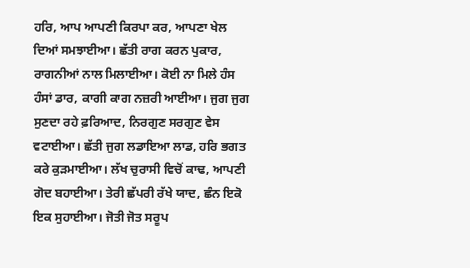ਹਰਿ, ਆਪ ਆਪਣੀ ਕਿਰਪਾ ਕਰ, ਆਪਣਾ ਖੇਲ ਦਿਆਂ ਸਮਝਾਈਆ। ਛੱਤੀ ਰਾਗ ਕਰਨ ਪੁਕਾਰ, ਰਾਗਨੀਆਂ ਨਾਲ ਮਿਲਾਈਆ। ਕੋਈ ਨਾ ਮਿਲੇ ਹੰਸ ਹੰਸਾਂ ਡਾਰ, ਕਾਗੀ ਕਾਗ ਨਜ਼ਰੀ ਆਈਆ। ਜੁਗ ਜੁਗ ਸੁਣਦਾ ਰਹੇ ਫ਼ਰਿਆਦ, ਨਿਰਗੁਣ ਸਰਗੁਣ ਵੇਸ ਵਟਾਈਆ। ਛੱਤੀ ਜੁਗ ਲਡਾਇਆ ਲਾਡ, ਹਰਿ ਭਗਤ ਕਰੇ ਕੁੜਮਾਈਆ। ਲੱਖ ਚੁਰਾਸੀ ਵਿਚੋਂ ਕਾਢ, ਆਪਣੀ ਗੋਦ ਬਹਾਈਆ। ਤੇਰੀ ਛੱਪਰੀ ਰੱਖੇ ਯਾਦ, ਛੰਨ ਇਕੋ ਇਕ ਸੁਹਾਈਆ। ਜੋਤੀ ਜੋਤ ਸਰੂਪ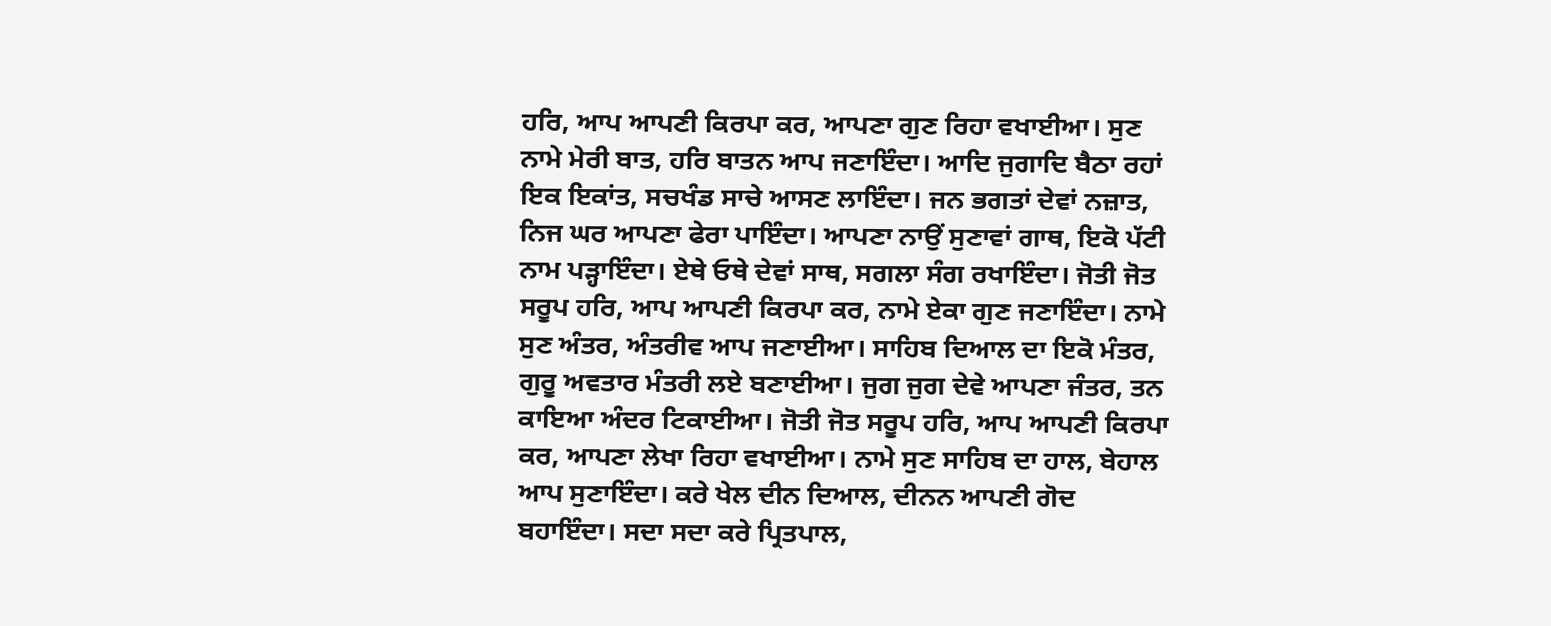ਹਰਿ, ਆਪ ਆਪਣੀ ਕਿਰਪਾ ਕਰ, ਆਪਣਾ ਗੁਣ ਰਿਹਾ ਵਖਾਈਆ। ਸੁਣ ਨਾਮੇ ਮੇਰੀ ਬਾਤ, ਹਰਿ ਬਾਤਨ ਆਪ ਜਣਾਇੰਦਾ। ਆਦਿ ਜੁਗਾਦਿ ਬੈਠਾ ਰਹਾਂ ਇਕ ਇਕਾਂਤ, ਸਚਖੰਡ ਸਾਚੇ ਆਸਣ ਲਾਇੰਦਾ। ਜਨ ਭਗਤਾਂ ਦੇਵਾਂ ਨਜ਼ਾਤ, ਨਿਜ ਘਰ ਆਪਣਾ ਫੇਰਾ ਪਾਇੰਦਾ। ਆਪਣਾ ਨਾਉਂ ਸੁਣਾਵਾਂ ਗਾਥ, ਇਕੋ ਪੱਟੀ ਨਾਮ ਪੜ੍ਹਾਇੰਦਾ। ਏਥੇ ਓਥੇ ਦੇਵਾਂ ਸਾਥ, ਸਗਲਾ ਸੰਗ ਰਖਾਇੰਦਾ। ਜੋਤੀ ਜੋਤ ਸਰੂਪ ਹਰਿ, ਆਪ ਆਪਣੀ ਕਿਰਪਾ ਕਰ, ਨਾਮੇ ਏਕਾ ਗੁਣ ਜਣਾਇੰਦਾ। ਨਾਮੇ ਸੁਣ ਅੰਤਰ, ਅੰਤਰੀਵ ਆਪ ਜਣਾਈਆ। ਸਾਹਿਬ ਦਿਆਲ ਦਾ ਇਕੋ ਮੰਤਰ, ਗੁਰੂ ਅਵਤਾਰ ਮੰਤਰੀ ਲਏ ਬਣਾਈਆ। ਜੁਗ ਜੁਗ ਦੇਵੇ ਆਪਣਾ ਜੰਤਰ, ਤਨ ਕਾਇਆ ਅੰਦਰ ਟਿਕਾਈਆ। ਜੋਤੀ ਜੋਤ ਸਰੂਪ ਹਰਿ, ਆਪ ਆਪਣੀ ਕਿਰਪਾ ਕਰ, ਆਪਣਾ ਲੇਖਾ ਰਿਹਾ ਵਖਾਈਆ। ਨਾਮੇ ਸੁਣ ਸਾਹਿਬ ਦਾ ਹਾਲ, ਬੇਹਾਲ ਆਪ ਸੁਣਾਇੰਦਾ। ਕਰੇ ਖੇਲ ਦੀਨ ਦਿਆਲ, ਦੀਨਨ ਆਪਣੀ ਗੋਦ ਬਹਾਇੰਦਾ। ਸਦਾ ਸਦਾ ਕਰੇ ਪ੍ਰਿਤਪਾਲ,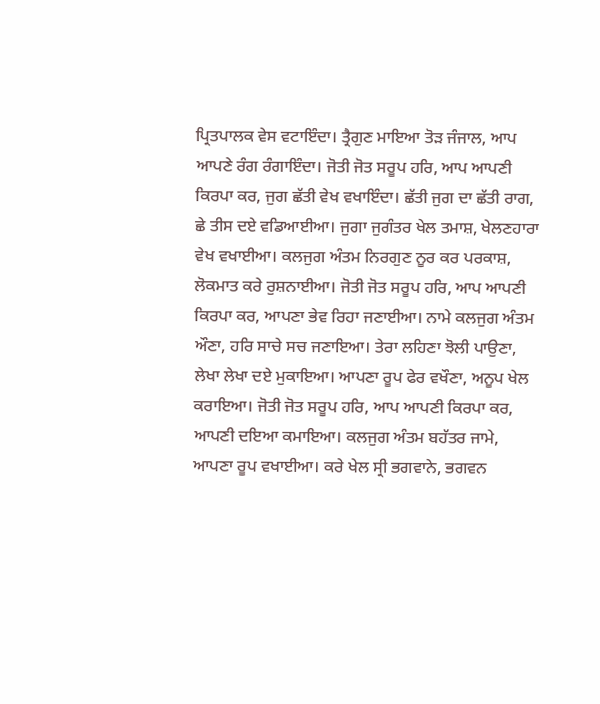ਪ੍ਰਿਤਪਾਲਕ ਵੇਸ ਵਟਾਇੰਦਾ। ਤ੍ਰੈਗੁਣ ਮਾਇਆ ਤੋੜ ਜੰਜਾਲ, ਆਪ ਆਪਣੇ ਰੰਗ ਰੰਗਾਇੰਦਾ। ਜੋਤੀ ਜੋਤ ਸਰੂਪ ਹਰਿ, ਆਪ ਆਪਣੀ ਕਿਰਪਾ ਕਰ, ਜੁਗ ਛੱਤੀ ਵੇਖ ਵਖਾਇੰਦਾ। ਛੱਤੀ ਜੁਗ ਦਾ ਛੱਤੀ ਰਾਗ, ਛੇ ਤੀਸ ਦਏ ਵਡਿਆਈਆ। ਜੁਗਾ ਜੁਗੰਤਰ ਖੇਲ ਤਮਾਸ਼, ਖੇਲਣਹਾਰਾ ਵੇਖ ਵਖਾਈਆ। ਕਲਜੁਗ ਅੰਤਮ ਨਿਰਗੁਣ ਨੂਰ ਕਰ ਪਰਕਾਸ਼, ਲੋਕਮਾਤ ਕਰੇ ਰੁਸ਼ਨਾਈਆ। ਜੋਤੀ ਜੋਤ ਸਰੂਪ ਹਰਿ, ਆਪ ਆਪਣੀ ਕਿਰਪਾ ਕਰ, ਆਪਣਾ ਭੇਵ ਰਿਹਾ ਜਣਾਈਆ। ਨਾਮੇ ਕਲਜੁਗ ਅੰਤਮ ਔਣਾ, ਹਰਿ ਸਾਚੇ ਸਚ ਜਣਾਇਆ। ਤੇਰਾ ਲਹਿਣਾ ਝੋਲੀ ਪਾਉਣਾ, ਲੇਖਾ ਲੇਖਾ ਦਏ ਮੁਕਾਇਆ। ਆਪਣਾ ਰੂਪ ਫੇਰ ਵਖੌਣਾ, ਅਨੂਪ ਖੇਲ ਕਰਾਇਆ। ਜੋਤੀ ਜੋਤ ਸਰੂਪ ਹਰਿ, ਆਪ ਆਪਣੀ ਕਿਰਪਾ ਕਰ, ਆਪਣੀ ਦਇਆ ਕਮਾਇਆ। ਕਲਜੁਗ ਅੰਤਮ ਬਹੱਤਰ ਜਾਮੇ, ਆਪਣਾ ਰੂਪ ਵਖਾਈਆ। ਕਰੇ ਖੇਲ ਸ੍ਰੀ ਭਗਵਾਨੇ, ਭਗਵਨ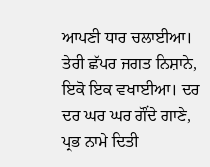ਆਪਣੀ ਧਾਰ ਚਲਾਈਆ। ਤੇਰੀ ਛੱਪਰ ਜਗਤ ਨਿਸ਼ਾਨੇ, ਇਕੋ ਇਕ ਵਖਾਈਆ। ਦਰ ਦਰ ਘਰ ਘਰ ਗੌਂਦੇ ਗਾਣੇ, ਪ੍ਰਭ ਨਾਮੇ ਦਿਤੀ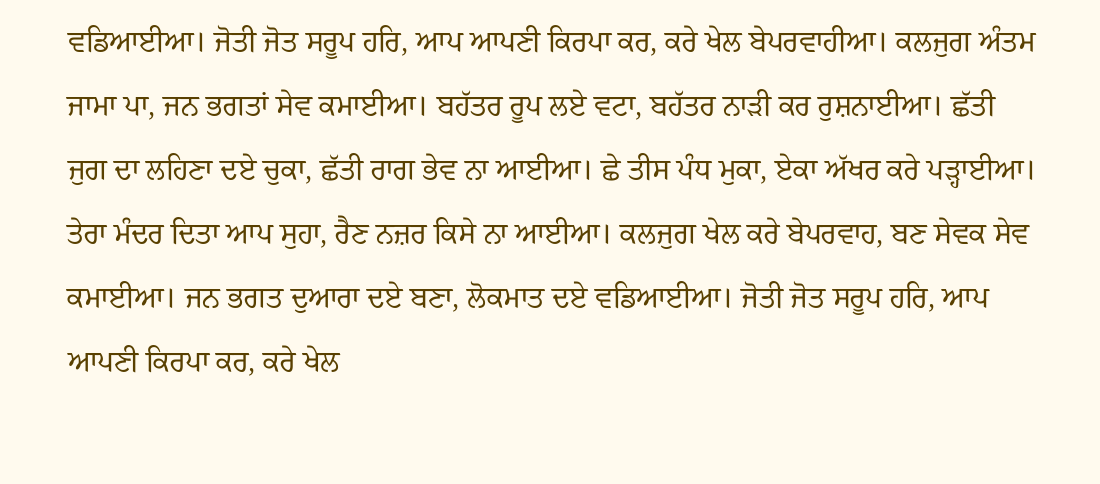ਵਡਿਆਈਆ। ਜੋਤੀ ਜੋਤ ਸਰੂਪ ਹਰਿ, ਆਪ ਆਪਣੀ ਕਿਰਪਾ ਕਰ, ਕਰੇ ਖੇਲ ਬੇਪਰਵਾਹੀਆ। ਕਲਜੁਗ ਅੰਤਮ ਜਾਮਾ ਪਾ, ਜਨ ਭਗਤਾਂ ਸੇਵ ਕਮਾਈਆ। ਬਹੱਤਰ ਰੂਪ ਲਏ ਵਟਾ, ਬਹੱਤਰ ਨਾੜੀ ਕਰ ਰੁਸ਼ਨਾਈਆ। ਛੱਤੀ ਜੁਗ ਦਾ ਲਹਿਣਾ ਦਏ ਚੁਕਾ, ਛੱਤੀ ਰਾਗ ਭੇਵ ਨਾ ਆਈਆ। ਛੇ ਤੀਸ ਪੰਧ ਮੁਕਾ, ਏਕਾ ਅੱਖਰ ਕਰੇ ਪੜ੍ਹਾਈਆ। ਤੇਰਾ ਮੰਦਰ ਦਿਤਾ ਆਪ ਸੁਹਾ, ਰੈਣ ਨਜ਼ਰ ਕਿਸੇ ਨਾ ਆਈਆ। ਕਲਜੁਗ ਖੇਲ ਕਰੇ ਬੇਪਰਵਾਹ, ਬਣ ਸੇਵਕ ਸੇਵ ਕਮਾਈਆ। ਜਨ ਭਗਤ ਦੁਆਰਾ ਦਏ ਬਣਾ, ਲੋਕਮਾਤ ਦਏ ਵਡਿਆਈਆ। ਜੋਤੀ ਜੋਤ ਸਰੂਪ ਹਰਿ, ਆਪ ਆਪਣੀ ਕਿਰਪਾ ਕਰ, ਕਰੇ ਖੇਲ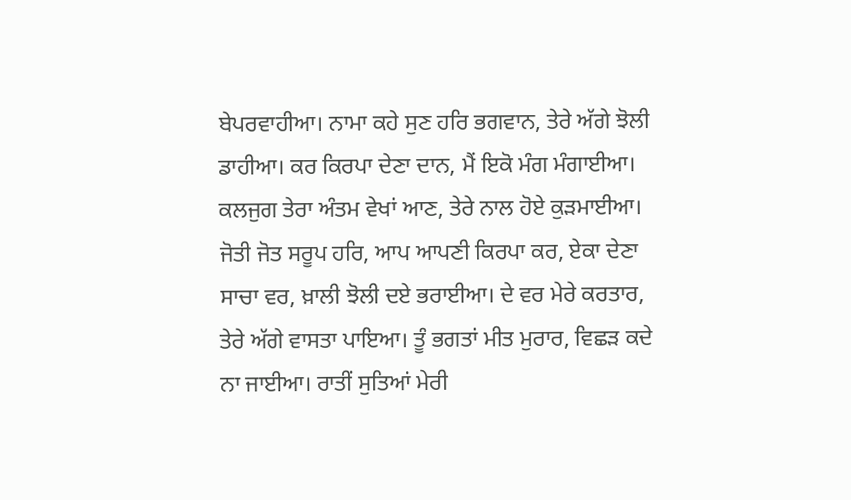ਬੇਪਰਵਾਹੀਆ। ਨਾਮਾ ਕਹੇ ਸੁਣ ਹਰਿ ਭਗਵਾਨ, ਤੇਰੇ ਅੱਗੇ ਝੋਲੀ ਡਾਹੀਆ। ਕਰ ਕਿਰਪਾ ਦੇਣਾ ਦਾਨ, ਮੈਂ ਇਕੋ ਮੰਗ ਮੰਗਾਈਆ। ਕਲਜੁਗ ਤੇਰਾ ਅੰਤਮ ਵੇਖਾਂ ਆਣ, ਤੇਰੇ ਨਾਲ ਹੋਏ ਕੁੜਮਾਈਆ। ਜੋਤੀ ਜੋਤ ਸਰੂਪ ਹਰਿ, ਆਪ ਆਪਣੀ ਕਿਰਪਾ ਕਰ, ਏਕਾ ਦੇਣਾ ਸਾਚਾ ਵਰ, ਖ਼ਾਲੀ ਝੋਲੀ ਦਏ ਭਰਾਈਆ। ਦੇ ਵਰ ਮੇਰੇ ਕਰਤਾਰ, ਤੇਰੇ ਅੱਗੇ ਵਾਸਤਾ ਪਾਇਆ। ਤੂੰ ਭਗਤਾਂ ਮੀਤ ਮੁਰਾਰ, ਵਿਛੜ ਕਦੇ ਨਾ ਜਾਈਆ। ਰਾਤੀਂ ਸੁਤਿਆਂ ਮੇਰੀ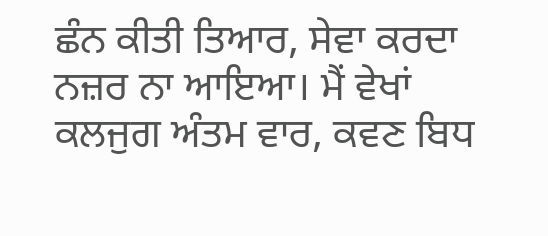ਛੰਨ ਕੀਤੀ ਤਿਆਰ, ਸੇਵਾ ਕਰਦਾ ਨਜ਼ਰ ਨਾ ਆਇਆ। ਮੈਂ ਵੇਖਾਂ ਕਲਜੁਗ ਅੰਤਮ ਵਾਰ, ਕਵਣ ਬਿਧ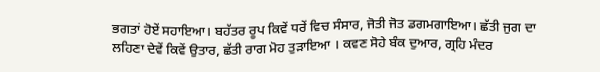ਭਗਤਾਂ ਹੋਏਂ ਸਹਾਇਆ। ਬਹੱਤਰ ਰੂਪ ਕਿਵੇਂ ਧਰੇਂ ਵਿਚ ਸੰਸਾਰ, ਜੋਤੀ ਜੋਤ ਡਗਮਗਾਇਆ। ਛੱਤੀ ਜੁਗ ਦਾ ਲਹਿਣਾ ਦੇਵੇਂ ਕਿਵੇਂ ਉਤਾਰ, ਛੱਤੀ ਰਾਗ ਮੋਹ ਤੁੜਾਇਆ । ਕਵਣ ਸੋਹੇ ਬੰਕ ਦੁਆਰ, ਗ੍ਰਹਿ ਮੰਦਰ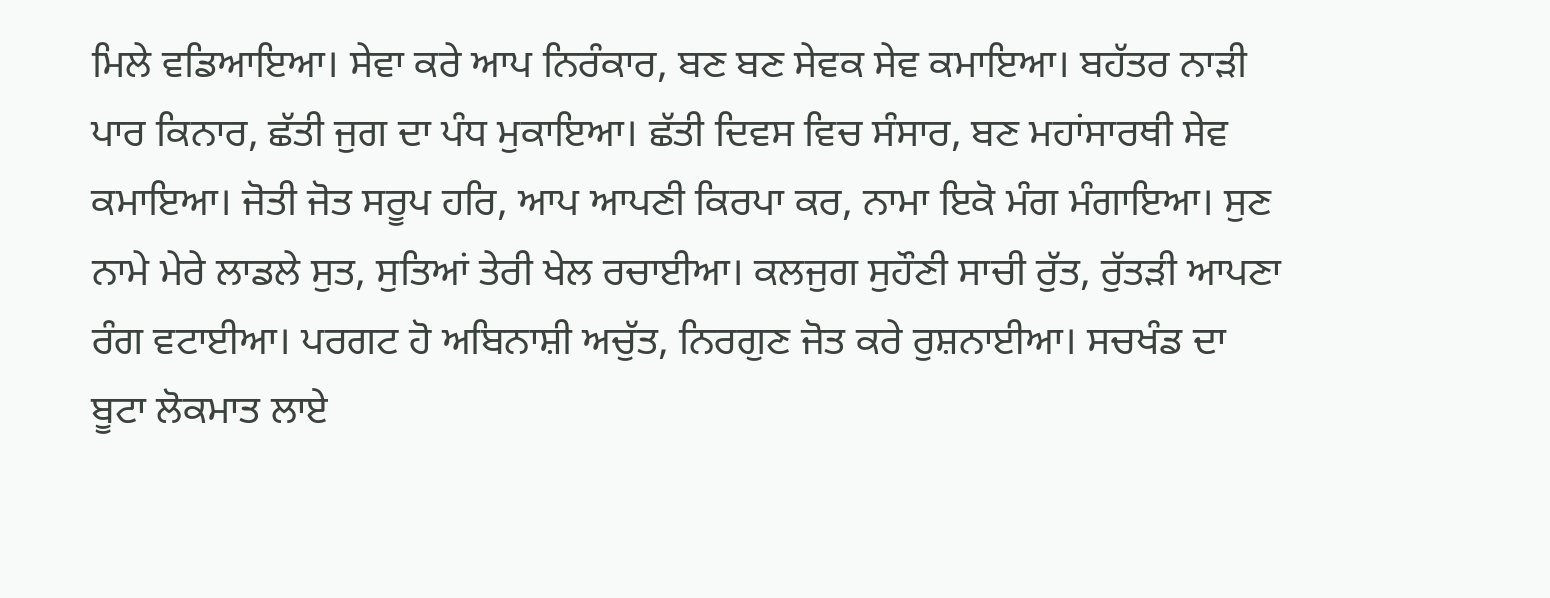ਮਿਲੇ ਵਡਿਆਇਆ। ਸੇਵਾ ਕਰੇ ਆਪ ਨਿਰੰਕਾਰ, ਬਣ ਬਣ ਸੇਵਕ ਸੇਵ ਕਮਾਇਆ। ਬਹੱਤਰ ਨਾੜੀ ਪਾਰ ਕਿਨਾਰ, ਛੱਤੀ ਜੁਗ ਦਾ ਪੰਧ ਮੁਕਾਇਆ। ਛੱਤੀ ਦਿਵਸ ਵਿਚ ਸੰਸਾਰ, ਬਣ ਮਹਾਂਸਾਰਥੀ ਸੇਵ ਕਮਾਇਆ। ਜੋਤੀ ਜੋਤ ਸਰੂਪ ਹਰਿ, ਆਪ ਆਪਣੀ ਕਿਰਪਾ ਕਰ, ਨਾਮਾ ਇਕੋ ਮੰਗ ਮੰਗਾਇਆ। ਸੁਣ ਨਾਮੇ ਮੇਰੇ ਲਾਡਲੇ ਸੁਤ, ਸੁਤਿਆਂ ਤੇਰੀ ਖੇਲ ਰਚਾਈਆ। ਕਲਜੁਗ ਸੁਹੌਣੀ ਸਾਚੀ ਰੁੱਤ, ਰੁੱਤੜੀ ਆਪਣਾ ਰੰਗ ਵਟਾਈਆ। ਪਰਗਟ ਹੋ ਅਬਿਨਾਸ਼ੀ ਅਚੁੱਤ, ਨਿਰਗੁਣ ਜੋਤ ਕਰੇ ਰੁਸ਼ਨਾਈਆ। ਸਚਖੰਡ ਦਾ ਬੂਟਾ ਲੋਕਮਾਤ ਲਾਏ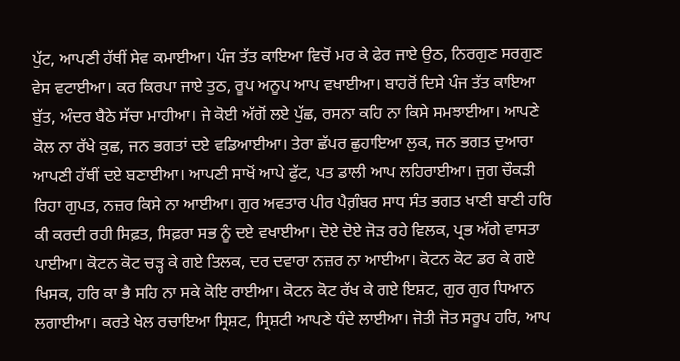ਪੁੱਟ, ਆਪਣੀ ਹੱਥੀਂ ਸੇਵ ਕਮਾਈਆ। ਪੰਜ ਤੱਤ ਕਾਇਆ ਵਿਚੋਂ ਮਰ ਕੇ ਫੇਰ ਜਾਏ ਉਠ, ਨਿਰਗੁਣ ਸਰਗੁਣ ਵੇਸ ਵਟਾਈਆ। ਕਰ ਕਿਰਪਾ ਜਾਏ ਤੁਠ, ਰੂਪ ਅਨੂਪ ਆਪ ਵਖਾਈਆ। ਬਾਹਰੋਂ ਦਿਸੇ ਪੰਜ ਤੱਤ ਕਾਇਆ ਬੁੱਤ, ਅੰਦਰ ਬੈਠੇ ਸੱਚਾ ਮਾਹੀਆ। ਜੇ ਕੋਈ ਅੱਗੋਂ ਲਏ ਪੁੱਛ, ਰਸਨਾ ਕਹਿ ਨਾ ਕਿਸੇ ਸਮਝਾਈਆ। ਆਪਣੇ ਕੋਲ ਨਾ ਰੱਖੇ ਕੁਛ, ਜਨ ਭਗਤਾਂ ਦਏ ਵਡਿਆਈਆ। ਤੇਰਾ ਛੱਪਰ ਛੁਹਾਇਆ ਲੁਕ, ਜਨ ਭਗਤ ਦੁਆਰਾ ਆਪਣੀ ਹੱਥੀਂ ਦਏ ਬਣਾਈਆ। ਆਪਣੀ ਸਾਖੋਂ ਆਪੇ ਫੁੱਟ, ਪਤ ਡਾਲੀ ਆਪ ਲਹਿਰਾਈਆ। ਜੁਗ ਚੌਕੜੀ ਰਿਹਾ ਗੁਪਤ, ਨਜ਼ਰ ਕਿਸੇ ਨਾ ਆਈਆ। ਗੁਰ ਅਵਤਾਰ ਪੀਰ ਪੈਗ਼ੰਬਰ ਸਾਧ ਸੰਤ ਭਗਤ ਖਾਣੀ ਬਾਣੀ ਹਰਿ ਕੀ ਕਰਦੀ ਰਹੀ ਸਿਫ਼ਤ, ਸਿਫ਼ਰਾ ਸਭ ਨੂੰ ਦਏ ਵਖਾਈਆ। ਦੋਏ ਦੋਏ ਜੋੜ ਰਹੇ ਵਿਲਕ, ਪ੍ਰਭ ਅੱਗੇ ਵਾਸਤਾ ਪਾਈਆ। ਕੋਟਨ ਕੋਟ ਚੜ੍ਹ ਕੇ ਗਏ ਤਿਲਕ, ਦਰ ਦਵਾਰਾ ਨਜ਼ਰ ਨਾ ਆਈਆ। ਕੋਟਨ ਕੋਟ ਡਰ ਕੇ ਗਏ ਖਿਸਕ, ਹਰਿ ਕਾ ਭੈ ਸਹਿ ਨਾ ਸਕੇ ਕੋਇ ਰਾਈਆ। ਕੋਟਨ ਕੋਟ ਰੱਖ ਕੇ ਗਏ ਇਸ਼ਟ, ਗੁਰ ਗੁਰ ਧਿਆਨ ਲਗਾਈਆ। ਕਰਤੇ ਖੇਲ ਰਚਾਇਆ ਸ੍ਰਿਸ਼ਟ, ਸ੍ਰਿਸ਼ਟੀ ਆਪਣੇ ਧੰਦੇ ਲਾਈਆ। ਜੋਤੀ ਜੋਤ ਸਰੂਪ ਹਰਿ, ਆਪ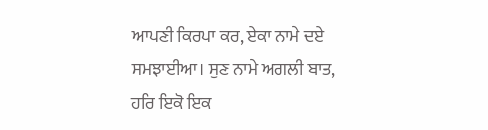ਆਪਣੀ ਕਿਰਪਾ ਕਰ, ਏਕਾ ਨਾਮੇ ਦਏ ਸਮਝਾਈਆ। ਸੁਣ ਨਾਮੇ ਅਗਲੀ ਬਾਤ, ਹਰਿ ਇਕੋ ਇਕ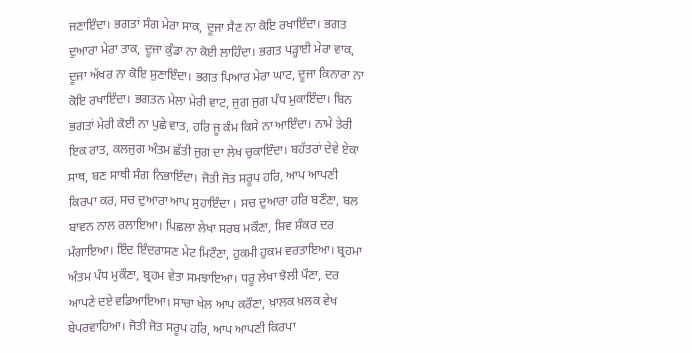ਜਣਾਇੰਦਾ। ਭਗਤਾਂ ਸੰਗ ਮੇਰਾ ਸਾਕ, ਦੂਜਾ ਸੈਣ ਨਾ ਕੋਇ ਰਖਾਇੰਦਾ। ਭਗਤ ਦੁਆਰਾ ਮੇਰਾ ਤਾਕ, ਦੂਜਾ ਕੁੰਡਾ ਨਾ ਕੋਈ ਲਾਹਿੰਦਾ। ਭਗਤ ਪੜ੍ਹਾਈ ਮੇਰਾ ਵਾਕ, ਦੂਜਾ ਅੱਖਰ ਨਾ ਕੋਇ ਸੁਣਾਇੰਦਾ। ਭਗਤ ਪਿਆਰ ਮੇਰਾ ਘਾਟ, ਦੂਜਾ ਕਿਨਾਰਾ ਨਾ ਕੋਇ ਰਖਾਇੰਦਾ। ਭਗਤਨ ਮੇਲਾ ਮੇਰੀ ਵਾਟ, ਜੁਗ ਜੁਗ ਪੰਧ ਮੁਕਾਇੰਦਾ। ਬਿਨ ਭਗਤਾਂ ਮੇਰੀ ਕੋਈ ਨਾ ਪੁਛੇ ਵਾਤ, ਹਰਿ ਜੂ ਕੰਮ ਕਿਸੇ ਨਾ ਆਇੰਦਾ। ਨਾਮੇ ਤੇਰੀ ਇਕ ਰਾਤ, ਕਲਜੁਗ ਅੰਤਮ ਛੱਤੀ ਜੁਗ ਦਾ ਲੇਖ ਚੁਕਾਇੰਦਾ। ਬਹੱਤਰਾਂ ਦੇਵੇ ਏਕਾ ਸਾਥ, ਬਣ ਸਾਥੀ ਸੰਗ ਨਿਭਾਇੰਦਾ। ਜੋਤੀ ਜੋਤ ਸਰੂਪ ਹਰਿ, ਆਪ ਆਪਣੀ ਕਿਰਪਾ ਕਰ, ਸਚ ਦੁਆਰਾ ਆਪ ਸੁਹਾਇੰਦਾ । ਸਚ ਦੁਆਰਾ ਹਰਿ ਬਣੌਣਾ, ਬਲ ਬਾਵਨ ਨਾਲ ਰਲਾਇਆ। ਪਿਛਲਾ ਲੇਖਾ ਸਰਬ ਮਕੌਣਾ, ਸ਼ਿਵ ਸ਼ੰਕਰ ਦਰ ਮੰਗਾਇਆ। ਇੰਦ ਇੰਦਰਾਸਣ ਮੇਟ ਮਿਟੌਣਾ, ਹੁਕਮੀ ਹੁਕਮ ਵਰਤਾਇਆ। ਬ੍ਰਹਮਾ ਅੰਤਮ ਪੰਧ ਮੁਕੌਣਾ, ਬ੍ਰਹਮ ਵੇਤਾ ਸਮਝਾਇਆ। ਧਰੂ ਲੇਖਾ ਝੋਲੀ ਪੌਣਾ, ਦਰ ਆਪਣੇ ਦਏ ਵਡਿਆਇਆ। ਸਾਚਾ ਖੇਲ ਆਪ ਕਰੌਣਾ, ਖ਼ਾਲਕ ਖ਼ਲਕ ਵੇਖ ਬੇਪਰਵਾਹਿਆ। ਜੋਤੀ ਜੋਤ ਸਰੂਪ ਹਰਿ, ਆਪ ਆਪਣੀ ਕਿਰਪਾ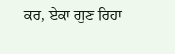ਕਰ, ਏਕਾ ਗੁਣ ਰਿਹਾ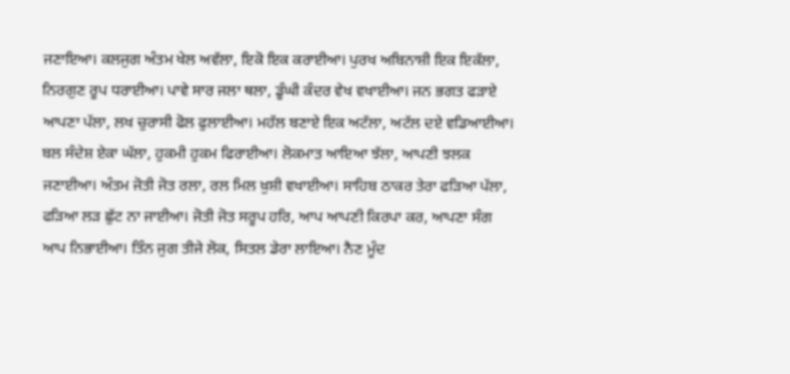ਜਣਾਇਆ। ਕਲਜੁਗ ਅੰਤਮ ਖੇਲ ਅਵੱਲਾ, ਇਕੋ ਇਕ ਕਰਾਈਆ। ਪੁਰਖ ਅਬਿਨਾਸ਼ੀ ਇਕ ਇਕੱਲਾ, ਨਿਰਗੁਣ ਰੂਪ ਧਰਾਈਆ। ਪਾਵੇ ਸਾਰ ਜਲਾ ਥਲਾ, ਡੂੰਘੀ ਕੰਦਰ ਵੇਖ ਵਖਾਈਆ। ਜਨ ਭਗਤ ਫੜਾਏ ਆਪਣਾ ਪੱਲਾ, ਲਖ ਚੁਰਾਸੀ ਫੋਲ ਫੁਲਾਈਆ। ਮਹੱਲ ਬਣਾਏ ਇਕ ਅਟੱਲਾ, ਅਟੱਲ ਦਏ ਵਡਿਆਈਆ। ਬਲ ਸੰਦੇਸ਼ ਏਕਾ ਘੱਲਾ, ਹੁਕਮੀ ਹੁਕਮ ਫਿਰਾਈਆ। ਲੋਕਮਾਤ ਆਇਆ ਝੱਲਾ, ਆਪਣੀ ਝਲਕ ਜਣਾਈਆ। ਅੰਤਮ ਜੋਤੀ ਜੋਤ ਰਲਾ, ਰਲ ਮਿਲ ਖ਼ੁਸ਼ੀ ਵਖਾਈਆ। ਸਾਹਿਬ ਠਾਕਰ ਤੇਰਾ ਫੜਿਆ ਪੱਲਾ, ਫੜਿਆ ਲੜ ਛੁੱਟ ਨਾ ਜਾਈਆ। ਜੋਤੀ ਜੋਤ ਸਰੂਪ ਹਰਿ, ਆਪ ਆਪਣੀ ਕਿਰਪਾ ਕਰ, ਆਪਣਾ ਸੰਗ ਆਪ ਨਿਭਾਈਆ। ਤਿੰਨ ਜੁਗ ਤੀਜੇ ਲੋਕ, ਸਿਤਲ ਡੇਰਾ ਲਾਇਆ। ਨੈਣ ਮੂੰਦ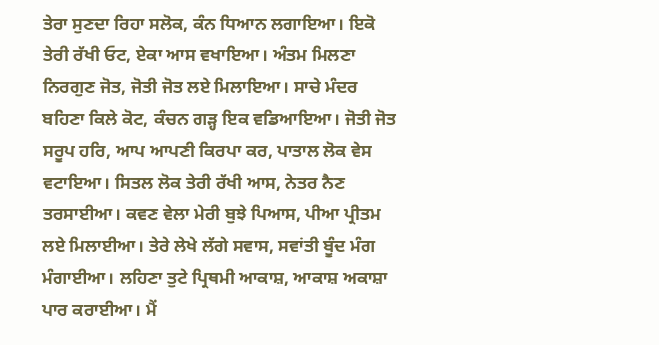ਤੇਰਾ ਸੁਣਦਾ ਰਿਹਾ ਸਲੋਕ, ਕੰਨ ਧਿਆਨ ਲਗਾਇਆ। ਇਕੋ ਤੇਰੀ ਰੱਖੀ ਓਟ, ਏਕਾ ਆਸ ਵਖਾਇਆ। ਅੰਤਮ ਮਿਲਣਾ ਨਿਰਗੁਣ ਜੋਤ, ਜੋਤੀ ਜੋਤ ਲਏ ਮਿਲਾਇਆ। ਸਾਚੇ ਮੰਦਰ ਬਹਿਣਾ ਕਿਲੇ ਕੋਟ, ਕੰਚਨ ਗੜ੍ਹ ਇਕ ਵਡਿਆਇਆ। ਜੋਤੀ ਜੋਤ ਸਰੂਪ ਹਰਿ, ਆਪ ਆਪਣੀ ਕਿਰਪਾ ਕਰ, ਪਾਤਾਲ ਲੋਕ ਵੇਸ ਵਟਾਇਆ। ਸਿਤਲ ਲੋਕ ਤੇਰੀ ਰੱਖੀ ਆਸ, ਨੇਤਰ ਨੈਣ ਤਰਸਾਈਆ। ਕਵਣ ਵੇਲਾ ਮੇਰੀ ਬੁਝੇ ਪਿਆਸ, ਪੀਆ ਪ੍ਰੀਤਮ ਲਏ ਮਿਲਾਈਆ। ਤੇਰੇ ਲੇਖੇ ਲੱਗੇ ਸਵਾਸ, ਸਵਾਂਤੀ ਬੂੰਦ ਮੰਗ ਮੰਗਾਈਆ। ਲਹਿਣਾ ਤੁਟੇ ਪ੍ਰਿਥਮੀ ਆਕਾਸ਼, ਆਕਾਸ਼ ਅਕਾਸ਼ਾ ਪਾਰ ਕਰਾਈਆ। ਮੈਂ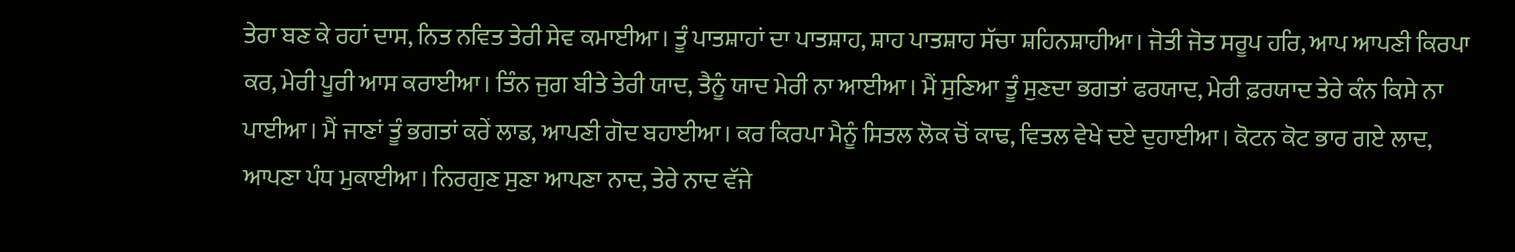ਤੇਰਾ ਬਣ ਕੇ ਰਹਾਂ ਦਾਸ, ਨਿਤ ਨਵਿਤ ਤੇਰੀ ਸੇਵ ਕਮਾਈਆ। ਤੂੰ ਪਾਤਸ਼ਾਹਾਂ ਦਾ ਪਾਤਸ਼ਾਹ, ਸ਼ਾਹ ਪਾਤਸ਼ਾਹ ਸੱਚਾ ਸ਼ਹਿਨਸ਼ਾਹੀਆ। ਜੋਤੀ ਜੋਤ ਸਰੂਪ ਹਰਿ, ਆਪ ਆਪਣੀ ਕਿਰਪਾ ਕਰ, ਮੇਰੀ ਪੂਰੀ ਆਸ ਕਰਾਈਆ। ਤਿੰਨ ਜੁਗ ਬੀਤੇ ਤੇਰੀ ਯਾਦ, ਤੈਨੂੰ ਯਾਦ ਮੇਰੀ ਨਾ ਆਈਆ। ਮੈਂ ਸੁਣਿਆ ਤੂੰ ਸੁਣਦਾ ਭਗਤਾਂ ਫਰਯਾਦ, ਮੇਰੀ ਫ਼ਰਯਾਦ ਤੇਰੇ ਕੰਨ ਕਿਸੇ ਨਾ ਪਾਈਆ। ਮੈਂ ਜਾਣਾਂ ਤੂੰ ਭਗਤਾਂ ਕਰੇਂ ਲਾਡ, ਆਪਣੀ ਗੋਦ ਬਹਾਈਆ। ਕਰ ਕਿਰਪਾ ਮੈਨੂੰ ਸਿਤਲ ਲੋਕ ਚੋਂ ਕਾਢ, ਵਿਤਲ ਵੇਖੇ ਦਏ ਦੁਹਾਈਆ। ਕੋਟਨ ਕੋਟ ਭਾਰ ਗਏ ਲਾਦ, ਆਪਣਾ ਪੰਧ ਮੁਕਾਈਆ। ਨਿਰਗੁਣ ਸੁਣਾ ਆਪਣਾ ਨਾਦ, ਤੇਰੇ ਨਾਦ ਵੱਜੇ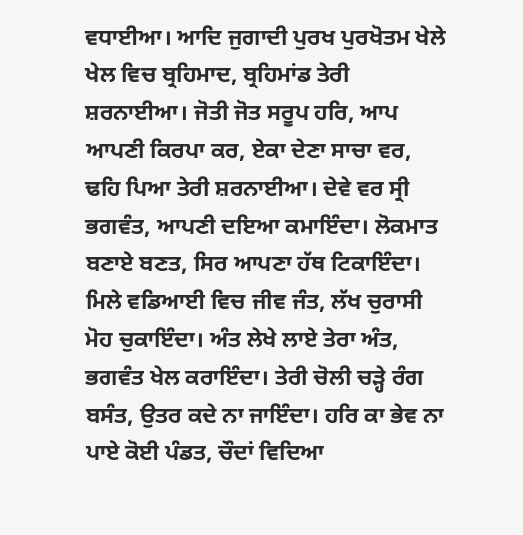ਵਧਾਈਆ। ਆਦਿ ਜੁਗਾਦੀ ਪੁਰਖ ਪੁਰਖੋਤਮ ਖੇਲੇ ਖੇਲ ਵਿਚ ਬ੍ਰਹਿਮਾਦ, ਬ੍ਰਹਿਮਾਂਡ ਤੇਰੀ ਸ਼ਰਨਾਈਆ। ਜੋਤੀ ਜੋਤ ਸਰੂਪ ਹਰਿ, ਆਪ ਆਪਣੀ ਕਿਰਪਾ ਕਰ, ਏਕਾ ਦੇਣਾ ਸਾਚਾ ਵਰ, ਢਹਿ ਪਿਆ ਤੇਰੀ ਸ਼ਰਨਾਈਆ। ਦੇਵੇ ਵਰ ਸ੍ਰੀ ਭਗਵੰਤ, ਆਪਣੀ ਦਇਆ ਕਮਾਇੰਦਾ। ਲੋਕਮਾਤ ਬਣਾਏ ਬਣਤ, ਸਿਰ ਆਪਣਾ ਹੱਥ ਟਿਕਾਇੰਦਾ। ਮਿਲੇ ਵਡਿਆਈ ਵਿਚ ਜੀਵ ਜੰਤ, ਲੱਖ ਚੁਰਾਸੀ ਮੋਹ ਚੁਕਾਇੰਦਾ। ਅੰਤ ਲੇਖੇ ਲਾਏ ਤੇਰਾ ਅੰਤ, ਭਗਵੰਤ ਖੇਲ ਕਰਾਇੰਦਾ। ਤੇਰੀ ਚੋਲੀ ਚੜ੍ਹੇ ਰੰਗ ਬਸੰਤ, ਉਤਰ ਕਦੇ ਨਾ ਜਾਇੰਦਾ। ਹਰਿ ਕਾ ਭੇਵ ਨਾ ਪਾਏ ਕੋਈ ਪੰਡਤ, ਚੌਦਾਂ ਵਿਦਿਆ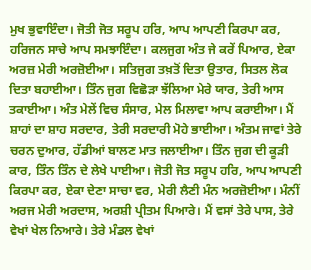ਮੁਖ ਭੁਵਾਇੰਦਾ। ਜੋਤੀ ਜੋਤ ਸਰੂਪ ਹਰਿ, ਆਪ ਆਪਣੀ ਕਿਰਪਾ ਕਰ, ਹਰਿਜਨ ਸਾਚੇ ਆਪ ਸਮਝਾਇੰਦਾ। ਕਲਜੁਗ ਅੰਤ ਜੇ ਕਰੇਂ ਪਿਆਰ, ਏਕਾ ਅਰਜ਼ ਮੇਰੀ ਅਰਜ਼ੋਈਆ। ਸਤਿਜੁਗ ਤਖ਼ਤੋਂ ਦਿਤਾ ਉਤਾਰ, ਸਿਤਲ ਲੋਕ ਦਿਤਾ ਬਹਾਈਆ। ਤਿੰਨ ਜੁਗ ਵਿਛੋੜਾ ਝੱਲਿਆ ਮੇਰੇ ਯਾਰ, ਤੇਰੀ ਆਸ ਤਕਾਈਆ। ਅੰਤ ਮੇਲੇਂ ਵਿਚ ਸੰਸਾਰ, ਮੇਲ ਮਿਲਾਵਾ ਆਪ ਕਰਾਈਆ। ਮੈਂ ਸ਼ਾਹਾਂ ਦਾ ਸ਼ਾਹ ਸਰਦਾਰ, ਤੇਰੀ ਸਰਦਾਰੀ ਮੋਹੇ ਭਾਈਆ। ਅੰਤਮ ਜਾਵਾਂ ਤੇਰੇ ਚਰਨ ਦੁਆਰ, ਹੱਡੀਆਂ ਬਾਲਣ ਮਾਤ ਜਲਾਈਆ। ਤਿੰਨ ਜੁਗ ਦੀ ਕੂੜੀ ਕਾਰ, ਤਿੰਨ ਤਿੰਨ ਦੇ ਲੇਖੇ ਪਾਈਆ। ਜੋਤੀ ਜੋਤ ਸਰੂਪ ਹਰਿ, ਆਪ ਆਪਣੀ ਕਿਰਪਾ ਕਰ, ਏਕਾ ਦੇਣਾ ਸਾਚਾ ਵਰ, ਮੇਰੀ ਲੈਣੀ ਮੰਨ ਅਰਜ਼ੋਈਆ। ਮੰਨੀਂ ਅਰਜ ਮੇਰੀ ਅਰਦਾਸ, ਅਰਸ਼ੀ ਪ੍ਰੀਤਮ ਪਿਆਰੇ। ਮੈਂ ਵਸਾਂ ਤੇਰੇ ਪਾਸ, ਤੇਰੇ ਵੇਖਾਂ ਖੇਲ ਨਿਆਰੇ। ਤੇਰੇ ਮੰਡਲ ਵੇਖਾਂ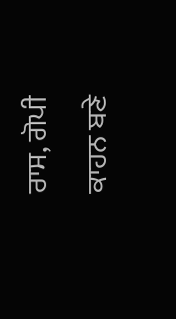ਰਾਸ, ਗੋਪੀ ਕਾਹਨ ਬਣੇ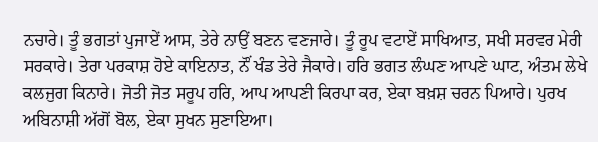ਨਚਾਰੇ। ਤੂੰ ਭਗਤਾਂ ਪੁਜਾਏਂ ਆਸ, ਤੇਰੇ ਨਾਉਂ ਬਣਨ ਵਣਜਾਰੇ। ਤੂੰ ਰੂਪ ਵਟਾਏਂ ਸਾਖਿਆਤ, ਸਖੀ ਸਰਵਰ ਮੇਰੀ ਸਰਕਾਰੇ। ਤੇਰਾ ਪਰਕਾਸ਼ ਹੋਏ ਕਾਇਨਾਤ, ਨੌਂ ਖੰਡ ਤੇਰੇ ਜੈਕਾਰੇ। ਹਰਿ ਭਗਤ ਲੰਘਣ ਆਪਣੇ ਘਾਟ, ਅੰਤਮ ਲੇਖੇ ਕਲਜੁਗ ਕਿਨਾਰੇ। ਜੋਤੀ ਜੋਤ ਸਰੂਪ ਹਰਿ, ਆਪ ਆਪਣੀ ਕਿਰਪਾ ਕਰ, ਏਕਾ ਬਖ਼ਸ਼ ਚਰਨ ਪਿਆਰੇ। ਪੁਰਖ ਅਬਿਨਾਸ਼ੀ ਅੱਗੋਂ ਬੋਲ, ਏਕਾ ਸੁਖਨ ਸੁਣਾਇਆ।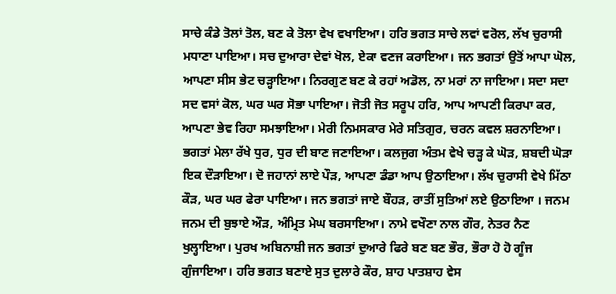ਸਾਚੇ ਕੰਡੇ ਤੋਲਾਂ ਤੋਲ, ਬਣ ਕੇ ਤੋਲਾ ਵੇਖ ਵਖਾਇਆ। ਹਰਿ ਭਗਤ ਸਾਚੇ ਲਵਾਂ ਵਰੋਲ, ਲੱਖ ਚੁਰਾਸੀ ਮਧਾਣਾ ਪਾਇਆ। ਸਚ ਦੁਆਰਾ ਦੇਵਾਂ ਖੋਲ, ਏਕਾ ਵਣਜ ਕਰਾਇਆ। ਜਨ ਭਗਤਾਂ ਉਤੋਂ ਆਪਾ ਘੋਲ, ਆਪਣਾ ਸੀਸ ਭੇਟ ਚੜ੍ਹਾਇਆ। ਨਿਰਗੁਣ ਬਣ ਕੇ ਰਹਾਂ ਅਡੋਲ, ਨਾ ਮਰਾਂ ਨਾ ਜਾਇਆ। ਸਦਾ ਸਦਾ ਸਦ ਵਸਾਂ ਕੋਲ, ਘਰ ਘਰ ਸੋਭਾ ਪਾਇਆ। ਜੋਤੀ ਜੋਤ ਸਰੂਪ ਹਰਿ, ਆਪ ਆਪਣੀ ਕਿਰਪਾ ਕਰ, ਆਪਣਾ ਭੇਵ ਰਿਹਾ ਸਮਝਾਇਆ। ਮੇਰੀ ਨਿਮਸਕਾਰ ਮੇਰੇ ਸਤਿਗੁਰ, ਚਰਨ ਕਵਲ ਸ਼ਰਨਾਇਆ। ਭਗਤਾਂ ਮੇਲਾ ਰੱਖੇ ਧੁਰ, ਧੁਰ ਦੀ ਬਾਣ ਜਣਾਇਆ। ਕਲਜੁਗ ਅੰਤਮ ਵੇਖੇ ਚੜ੍ਹ ਕੇ ਘੋੜ, ਸ਼ਬਦੀ ਘੋੜਾ ਇਕ ਦੌੜਾਇਆ। ਦੋ ਜਹਾਨਾਂ ਲਾਏ ਪੌੜ, ਆਪਣਾ ਡੰਡਾ ਆਪ ਉਠਾਇਆ। ਲੱਖ ਚੁਰਾਸੀ ਵੇਖੇ ਮਿੱਠਾ ਕੌੜ, ਘਰ ਘਰ ਫੇਰਾ ਪਾਇਆ। ਜਨ ਭਗਤਾਂ ਜਾਏ ਬੌਹੜ, ਰਾਤੀਂ ਸੁਤਿਆਂ ਲਏ ਉਠਾਇਆ । ਜਨਮ ਜਨਮ ਦੀ ਬੁਝਾਏ ਔੜ, ਅੰਮ੍ਰਿਤ ਮੇਘ ਬਰਸਾਇਆ। ਨਾਮੇ ਵਖੌਣਾ ਨਾਲ ਗੌਰ, ਨੇਤਰ ਨੈਣ ਖੁਲ੍ਹਾਇਆ। ਪੁਰਖ ਅਬਿਨਾਸ਼ੀ ਜਨ ਭਗਤਾਂ ਦੁਆਰੇ ਫਿਰੇ ਬਣ ਬਣ ਭੌਰ, ਭੌਰਾ ਹੋ ਹੋ ਗੂੰਜ ਗੁੰਜਾਇਆ। ਹਰਿ ਭਗਤ ਬਣਾਏ ਸੁਤ ਦੁਲਾਰੇ ਕੌਰ, ਸ਼ਾਹ ਪਾਤਸ਼ਾਹ ਵੇਸ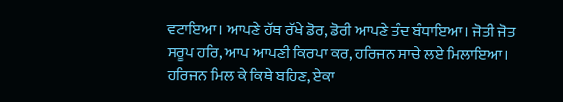ਵਟਾਇਆ। ਆਪਣੇ ਹੱਥ ਰੱਖੇ ਡੋਰ, ਡੋਰੀ ਆਪਣੇ ਤੰਦ ਬੰਧਾਇਆ। ਜੋਤੀ ਜੋਤ ਸਰੂਪ ਹਰਿ, ਆਪ ਆਪਣੀ ਕਿਰਪਾ ਕਰ, ਹਰਿਜਨ ਸਾਚੇ ਲਏ ਮਿਲਾਇਆ। ਹਰਿਜਨ ਮਿਲ ਕੇ ਕਿਥੇ ਬਹਿਣ, ਏਕਾ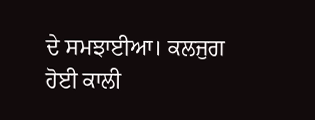ਦੇ ਸਮਝਾਈਆ। ਕਲਜੁਗ ਹੋਈ ਕਾਲੀ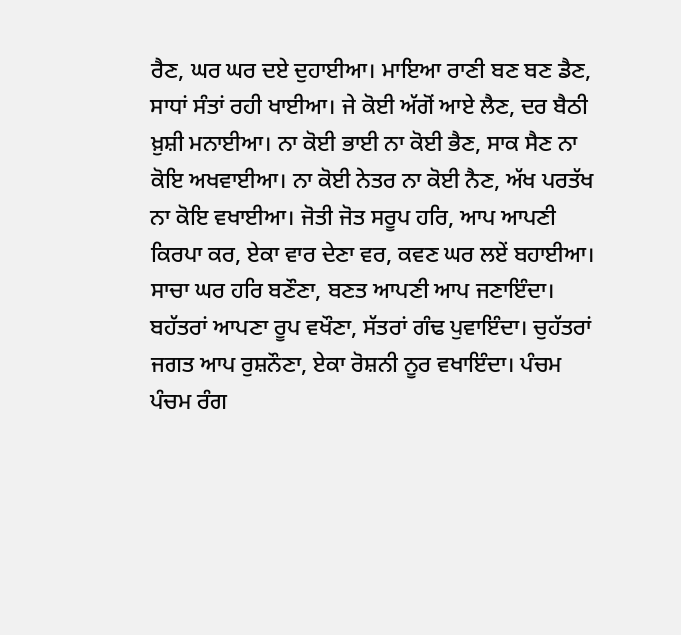ਰੈਣ, ਘਰ ਘਰ ਦਏ ਦੁਹਾਈਆ। ਮਾਇਆ ਰਾਣੀ ਬਣ ਬਣ ਡੈਣ, ਸਾਧਾਂ ਸੰਤਾਂ ਰਹੀ ਖਾਈਆ। ਜੇ ਕੋਈ ਅੱਗੋਂ ਆਏ ਲੈਣ, ਦਰ ਬੈਠੀ ਖ਼ੁਸ਼ੀ ਮਨਾਈਆ। ਨਾ ਕੋਈ ਭਾਈ ਨਾ ਕੋਈ ਭੈਣ, ਸਾਕ ਸੈਣ ਨਾ ਕੋਇ ਅਖਵਾਈਆ। ਨਾ ਕੋਈ ਨੇਤਰ ਨਾ ਕੋਈ ਨੈਣ, ਅੱਖ ਪਰਤੱਖ ਨਾ ਕੋਇ ਵਖਾਈਆ। ਜੋਤੀ ਜੋਤ ਸਰੂਪ ਹਰਿ, ਆਪ ਆਪਣੀ ਕਿਰਪਾ ਕਰ, ਏਕਾ ਵਾਰ ਦੇਣਾ ਵਰ, ਕਵਣ ਘਰ ਲਏਂ ਬਹਾਈਆ। ਸਾਚਾ ਘਰ ਹਰਿ ਬਣੌਣਾ, ਬਣਤ ਆਪਣੀ ਆਪ ਜਣਾਇੰਦਾ। ਬਹੱਤਰਾਂ ਆਪਣਾ ਰੂਪ ਵਖੌਣਾ, ਸੱਤਰਾਂ ਗੰਢ ਪੁਵਾਇੰਦਾ। ਚੁਹੱਤਰਾਂ ਜਗਤ ਆਪ ਰੁਸ਼ਨੌਣਾ, ਏਕਾ ਰੋਸ਼ਨੀ ਨੂਰ ਵਖਾਇੰਦਾ। ਪੰਚਮ ਪੰਚਮ ਰੰਗ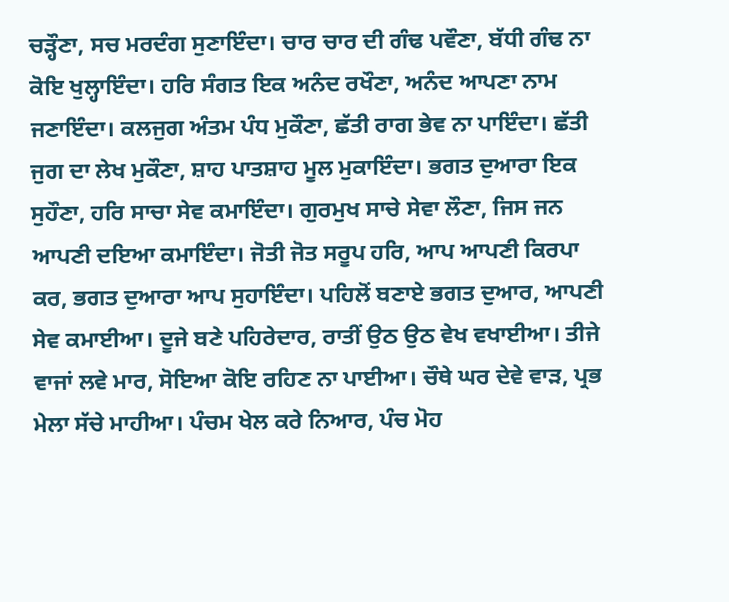ਚੜ੍ਹੌਣਾ, ਸਚ ਮਰਦੰਗ ਸੁਣਾਇੰਦਾ। ਚਾਰ ਚਾਰ ਦੀ ਗੰਢ ਪਵੌਣਾ, ਬੱਧੀ ਗੰਢ ਨਾ ਕੋਇ ਖੁਲ੍ਹਾਇੰਦਾ। ਹਰਿ ਸੰਗਤ ਇਕ ਅਨੰਦ ਰਖੌਣਾ, ਅਨੰਦ ਆਪਣਾ ਨਾਮ ਜਣਾਇੰਦਾ। ਕਲਜੁਗ ਅੰਤਮ ਪੰਧ ਮੁਕੌਣਾ, ਛੱਤੀ ਰਾਗ ਭੇਵ ਨਾ ਪਾਇੰਦਾ। ਛੱਤੀ ਜੁਗ ਦਾ ਲੇਖ ਮੁਕੌਣਾ, ਸ਼ਾਹ ਪਾਤਸ਼ਾਹ ਮੂਲ ਮੁਕਾਇੰਦਾ। ਭਗਤ ਦੁਆਰਾ ਇਕ ਸੁਹੌਣਾ, ਹਰਿ ਸਾਚਾ ਸੇਵ ਕਮਾਇੰਦਾ। ਗੁਰਮੁਖ ਸਾਚੇ ਸੇਵਾ ਲੌਣਾ, ਜਿਸ ਜਨ ਆਪਣੀ ਦਇਆ ਕਮਾਇੰਦਾ। ਜੋਤੀ ਜੋਤ ਸਰੂਪ ਹਰਿ, ਆਪ ਆਪਣੀ ਕਿਰਪਾ ਕਰ, ਭਗਤ ਦੁਆਰਾ ਆਪ ਸੁਹਾਇੰਦਾ। ਪਹਿਲੋਂ ਬਣਾਏ ਭਗਤ ਦੁਆਰ, ਆਪਣੀ ਸੇਵ ਕਮਾਈਆ। ਦੂਜੇ ਬਣੇ ਪਹਿਰੇਦਾਰ, ਰਾਤੀਂ ਉਠ ਉਠ ਵੇਖ ਵਖਾਈਆ। ਤੀਜੇ ਵਾਜਾਂ ਲਵੇ ਮਾਰ, ਸੋਇਆ ਕੋਇ ਰਹਿਣ ਨਾ ਪਾਈਆ। ਚੌਥੇ ਘਰ ਦੇਵੇ ਵਾੜ, ਪ੍ਰਭ ਮੇਲਾ ਸੱਚੇ ਮਾਹੀਆ। ਪੰਚਮ ਖੇਲ ਕਰੇ ਨਿਆਰ, ਪੰਚ ਮੋਹ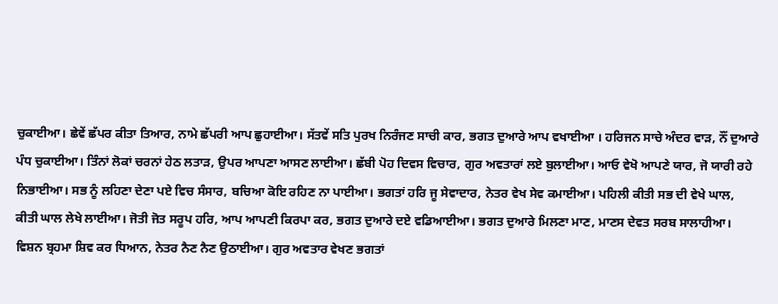ਚੁਕਾਈਆ। ਛੇਵੇਂ ਛੱਪਰ ਕੀਤਾ ਤਿਆਰ, ਨਾਮੇ ਛੱਪਰੀ ਆਪ ਛੁਹਾਈਆ। ਸੱਤਵੇਂ ਸਤਿ ਪੁਰਖ ਨਿਰੰਜਣ ਸਾਚੀ ਕਾਰ, ਭਗਤ ਦੁਆਰੇ ਆਪ ਵਖਾਈਆ । ਹਰਿਜਨ ਸਾਚੇ ਅੰਦਰ ਵਾੜ, ਨੌਂ ਦੁਆਰੇ ਪੰਧ ਚੁਕਾਈਆ। ਤਿੰਨਾਂ ਲੋਕਾਂ ਚਰਨਾਂ ਹੇਠ ਲਤਾੜ, ਉਪਰ ਆਪਣਾ ਆਸਣ ਲਾਈਆ। ਛੱਬੀ ਪੋਹ ਦਿਵਸ ਵਿਚਾਰ, ਗੁਰ ਅਵਤਾਰਾਂ ਲਏ ਬੁਲਾਈਆ। ਆਓ ਵੇਖੋ ਆਪਣੇ ਯਾਰ, ਜੋ ਯਾਰੀ ਰਹੇ ਨਿਭਾਈਆ। ਸਭ ਨੂੰ ਲਹਿਣਾ ਦੇਣਾ ਪਏ ਵਿਚ ਸੰਸਾਰ, ਬਚਿਆ ਕੋਇ ਰਹਿਣ ਨਾ ਪਾਈਆ। ਭਗਤਾਂ ਹਰਿ ਜੂ ਸੇਵਾਦਾਰ, ਨੇਤਰ ਵੇਖ ਸੇਵ ਕਮਾਈਆ। ਪਹਿਲੀ ਕੀਤੀ ਸਭ ਦੀ ਵੇਖੇ ਘਾਲ, ਕੀਤੀ ਘਾਲ ਲੇਖੇ ਲਾਈਆ। ਜੋਤੀ ਜੋਤ ਸਰੂਪ ਹਰਿ, ਆਪ ਆਪਣੀ ਕਿਰਪਾ ਕਰ, ਭਗਤ ਦੁਆਰੇ ਦਏ ਵਡਿਆਈਆ। ਭਗਤ ਦੁਆਰੇ ਮਿਲਣਾ ਮਾਣ, ਮਾਣਸ ਦੇਵਤ ਸਰਬ ਸਾਲਾਹੀਆ। ਵਿਸ਼ਨ ਬ੍ਰਹਮਾ ਸ਼ਿਵ ਕਰ ਧਿਆਨ, ਨੇਤਰ ਨੈਣ ਨੈਣ ਉਠਾਈਆ। ਗੁਰ ਅਵਤਾਰ ਵੇਖਣ ਭਗਤਾਂ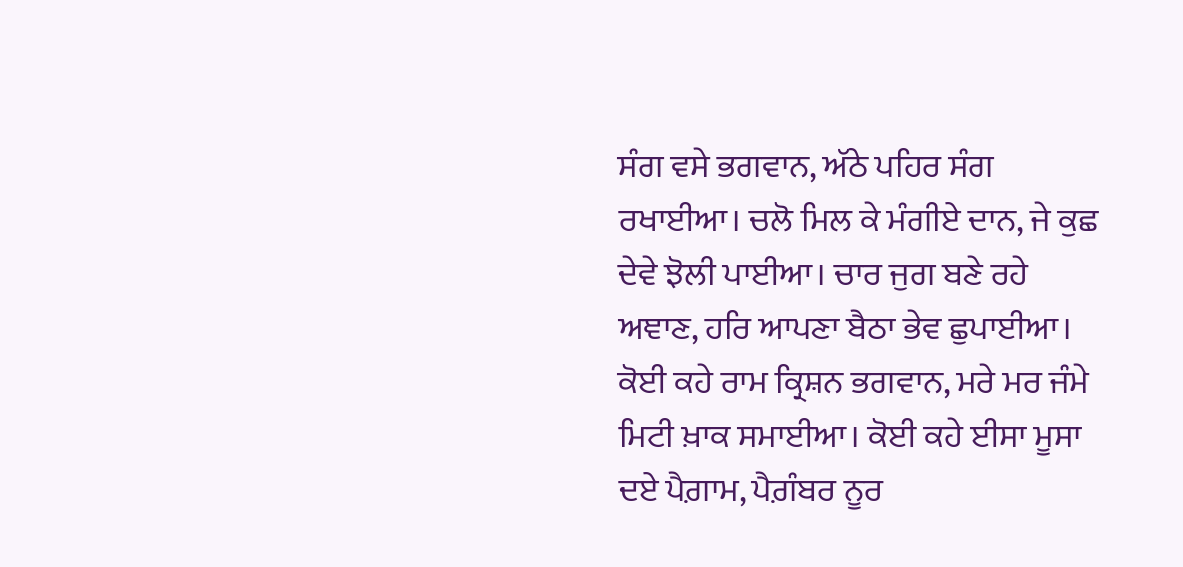ਸੰਗ ਵਸੇ ਭਗਵਾਨ, ਅੱਠੇ ਪਹਿਰ ਸੰਗ ਰਖਾਈਆ। ਚਲੋ ਮਿਲ ਕੇ ਮੰਗੀਏ ਦਾਨ, ਜੇ ਕੁਛ ਦੇਵੇ ਝੋਲੀ ਪਾਈਆ। ਚਾਰ ਜੁਗ ਬਣੇ ਰਹੇ ਅਞਾਣ, ਹਰਿ ਆਪਣਾ ਬੈਠਾ ਭੇਵ ਛੁਪਾਈਆ। ਕੋਈ ਕਹੇ ਰਾਮ ਕ੍ਰਿਸ਼ਨ ਭਗਵਾਨ, ਮਰੇ ਮਰ ਜੰਮੇ ਮਿਟੀ ਖ਼ਾਕ ਸਮਾਈਆ। ਕੋਈ ਕਹੇ ਈਸਾ ਮੂਸਾ ਦਏ ਪੈਗ਼ਾਮ, ਪੈਗ਼ੰਬਰ ਨੂਰ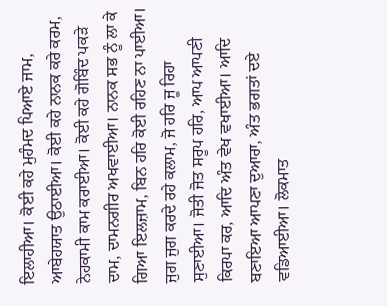ਇਲਾਹੀਆ। ਕੋਈ ਕਹੇ ਮੁਹੰਮਦ ਪਿਆਏ ਜਾਮ, ਆਬੇਹਯਾਤ ਉਠਾਈਆ। ਕੋਈ ਕਹੇ ਨਾਨਕ ਕਰੇ ਕਰਮ, ਨੇਹਕਾਮੀ ਕਾਮ ਕਰਾਈਆ। ਕੋਈ ਕਹੇ ਗੋਬਿੰਦ ਪਕੜੇ ਦਾਮ, ਦਾਮਨਗੀਰ ਅਖਵਾਈਆ। ਨਾਨਕ ਸਭ ਨੂੰ ਲਾ ਕੇ ਗਿਆ ਇਲਜ਼ਾਮ, ਬਿਨ ਹਰਿ ਕੋਈ ਰਹਿਣ ਨਾ ਪਾਈਆ। ਜੁਗ ਜੁਗ ਕਰਦੇ ਰਹੇ ਕਲਾਮ, ਜੋ ਹਰਿ ਜੂ ਰਿਹਾ ਸੁਣਾਈਆ। ਜੋਤੀ ਜੋਤ ਸਰੂਪ ਹਰਿ, ਆਪ ਆਪਣੀ ਕਿਰਪਾ ਕਰ, ਆਦਿ ਅੰਤ ਵੇਖ ਵਖਾਈਆ। ਆਦਿ ਬਣਾਇਆ ਆਪਣਾ ਦੁਆਰਾ, ਅੰਤ ਭਗਤਾਂ ਦਏ ਵਡਿਆਈਆ। ਲੋਕਮਾਤ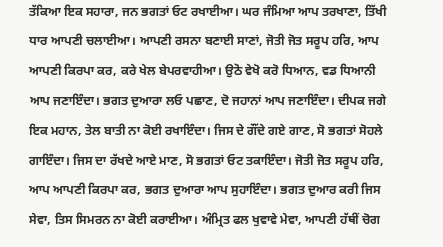ਤੱਕਿਆ ਇਕ ਸਹਾਰਾ, ਜਨ ਭਗਤਾਂ ਓਟ ਰਖਾਈਆ। ਘਰ ਜੰਮਿਆ ਆਪ ਤਰਖਾਣਾ, ਤਿੱਖੀ ਧਾਰ ਆਪਣੀ ਚਲਾਈਆ। ਆਪਣੀ ਰਸਨਾ ਬਣਾਈ ਸਾਣਾਂ, ਜੋਤੀ ਜੋਤ ਸਰੂਪ ਹਰਿ, ਆਪ ਆਪਣੀ ਕਿਰਪਾ ਕਰ, ਕਰੇ ਖੇਲ ਬੇਪਰਵਾਹੀਆ। ਉਠੋ ਵੇਖੋ ਕਰੋ ਧਿਆਨ, ਵਡ ਧਿਆਨੀ ਆਪ ਜਣਾਇੰਦਾ। ਭਗਤ ਦੁਆਰਾ ਲਓ ਪਛਾਣ, ਦੋ ਜਹਾਨਾਂ ਆਪ ਜਣਾਇੰਦਾ। ਦੀਪਕ ਜਗੇ ਇਕ ਮਹਾਨ, ਤੇਲ ਬਾਤੀ ਨਾ ਕੋਈ ਰਖਾਇੰਦਾ। ਜਿਸ ਦੇ ਗੌਂਦੇ ਗਏ ਗਾਣ, ਸੋ ਭਗਤਾਂ ਸੋਹਲੇ ਗਾਇੰਦਾ। ਜਿਸ ਦਾ ਰੱਖਦੇ ਆਏ ਮਾਣ, ਸੋ ਭਗਤਾਂ ਓਟ ਤਕਾਇੰਦਾ। ਜੋਤੀ ਜੋਤ ਸਰੂਪ ਹਰਿ, ਆਪ ਆਪਣੀ ਕਿਰਪਾ ਕਰ, ਭਗਤ ਦੁਆਰਾ ਆਪ ਸੁਹਾਇੰਦਾ। ਭਗਤ ਦੁਆਰ ਕਰੀ ਜਿਸ ਸੇਵਾ, ਤਿਸ ਸਿਮਰਨ ਨਾ ਕੋਈ ਕਰਾਈਆ। ਅੰਮ੍ਰਿਤ ਫਲ ਖੁਵਾਵੇ ਮੇਵਾ, ਆਪਣੀ ਹੱਥੀਂ ਚੋਗ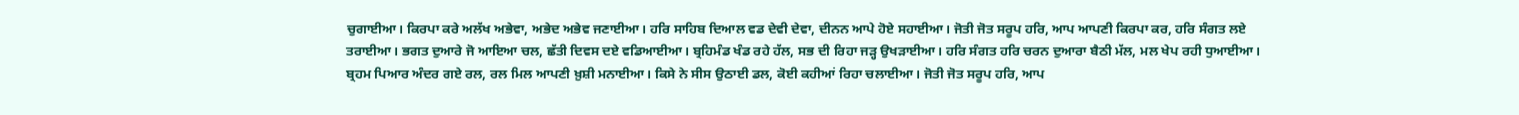ਚੁਗਾਈਆ। ਕਿਰਪਾ ਕਰੇ ਅਲੱਖ ਅਭੇਵਾ, ਅਭੇਦ ਅਭੇਵ ਜਣਾਈਆ। ਹਰਿ ਸਾਹਿਬ ਦਿਆਲ ਵਡ ਦੇਵੀ ਦੇਵਾ, ਦੀਨਨ ਆਪੇ ਹੋਏ ਸਹਾਈਆ। ਜੋਤੀ ਜੋਤ ਸਰੂਪ ਹਰਿ, ਆਪ ਆਪਣੀ ਕਿਰਪਾ ਕਰ, ਹਰਿ ਸੰਗਤ ਲਏ ਤਰਾਈਆ। ਭਗਤ ਦੁਆਰੇ ਜੋ ਆਇਆ ਚਲ, ਛੱਤੀ ਦਿਵਸ ਦਏ ਵਡਿਆਈਆ। ਬ੍ਰਹਿਮੰਡ ਖੰਡ ਰਹੇ ਹੱਲ, ਸਭ ਦੀ ਰਿਹਾ ਜੜ੍ਹ ਉਖੜਾਈਆ। ਹਰਿ ਸੰਗਤ ਹਰਿ ਚਰਨ ਦੁਆਰਾ ਬੈਠੀ ਮੱਲ, ਮਲ ਖੇਪ ਰਹੀ ਧੁਆਈਆ। ਬ੍ਰਹਮ ਪਿਆਰ ਅੰਦਰ ਗਏ ਰਲ, ਰਲ ਮਿਲ ਆਪਣੀ ਖ਼ੁਸ਼ੀ ਮਨਾਈਆ। ਕਿਸੇ ਨੇ ਸੀਸ ਉਠਾਈ ਡਲ, ਕੋਈ ਕਹੀਆਂ ਰਿਹਾ ਚਲਾਈਆ। ਜੋਤੀ ਜੋਤ ਸਰੂਪ ਹਰਿ, ਆਪ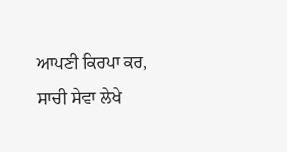ਆਪਣੀ ਕਿਰਪਾ ਕਰ, ਸਾਚੀ ਸੇਵਾ ਲੇਖੇ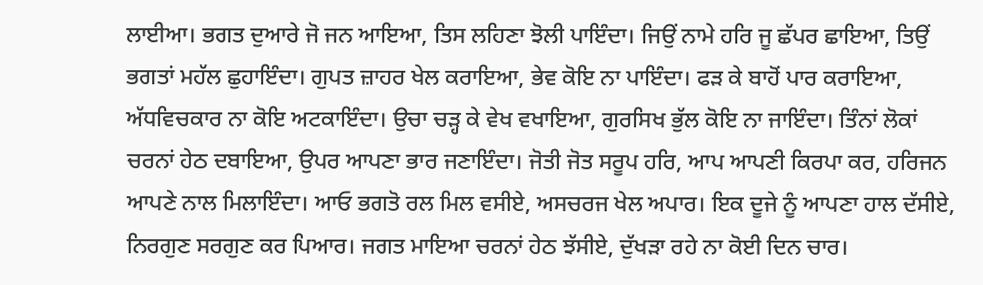ਲਾਈਆ। ਭਗਤ ਦੁਆਰੇ ਜੋ ਜਨ ਆਇਆ, ਤਿਸ ਲਹਿਣਾ ਝੋਲੀ ਪਾਇੰਦਾ। ਜਿਉਂ ਨਾਮੇ ਹਰਿ ਜੂ ਛੱਪਰ ਛਾਇਆ, ਤਿਉਂ ਭਗਤਾਂ ਮਹੱਲ ਛੁਹਾਇੰਦਾ। ਗੁਪਤ ਜ਼ਾਹਰ ਖੇਲ ਕਰਾਇਆ, ਭੇਵ ਕੋਇ ਨਾ ਪਾਇੰਦਾ। ਫੜ ਕੇ ਬਾਹੋਂ ਪਾਰ ਕਰਾਇਆ, ਅੱਧਵਿਚਕਾਰ ਨਾ ਕੋਇ ਅਟਕਾਇੰਦਾ। ਉਚਾ ਚੜ੍ਹ ਕੇ ਵੇਖ ਵਖਾਇਆ, ਗੁਰਸਿਖ ਭੁੱਲ ਕੋਇ ਨਾ ਜਾਇੰਦਾ। ਤਿੰਨਾਂ ਲੋਕਾਂ ਚਰਨਾਂ ਹੇਠ ਦਬਾਇਆ, ਉਪਰ ਆਪਣਾ ਭਾਰ ਜਣਾਇੰਦਾ। ਜੋਤੀ ਜੋਤ ਸਰੂਪ ਹਰਿ, ਆਪ ਆਪਣੀ ਕਿਰਪਾ ਕਰ, ਹਰਿਜਨ ਆਪਣੇ ਨਾਲ ਮਿਲਾਇੰਦਾ। ਆਓ ਭਗਤੋ ਰਲ ਮਿਲ ਵਸੀਏ, ਅਸਚਰਜ ਖੇਲ ਅਪਾਰ। ਇਕ ਦੂਜੇ ਨੂੰ ਆਪਣਾ ਹਾਲ ਦੱਸੀਏ, ਨਿਰਗੁਣ ਸਰਗੁਣ ਕਰ ਪਿਆਰ। ਜਗਤ ਮਾਇਆ ਚਰਨਾਂ ਹੇਠ ਝੱਸੀਏ, ਦੁੱਖੜਾ ਰਹੇ ਨਾ ਕੋਈ ਦਿਨ ਚਾਰ।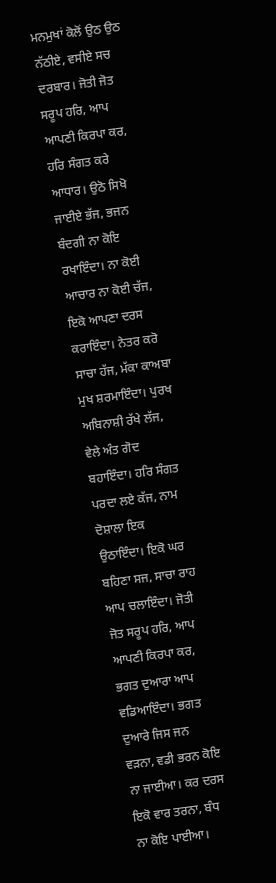ਮਨਮੁਖਾਂ ਕੋਲੋਂ ਉਠ ਉਠ ਨੱਠੀਏ, ਵਸੀਏ ਸਚ ਦਰਬਾਰ। ਜੋਤੀ ਜੋਤ ਸਰੂਪ ਹਰਿ, ਆਪ ਆਪਣੀ ਕਿਰਪਾ ਕਰ, ਹਰਿ ਸੰਗਤ ਕਰੇ ਆਧਾਰ। ਉਠੋ ਸਿਖੋ ਜਾਈਏ ਭੱਜ, ਭਜਨ ਬੰਦਗੀ ਨਾ ਕੋਇ ਰਖਾਇੰਦਾ। ਨਾ ਕੋਈ ਆਚਾਰ ਨਾ ਕੋਈ ਚੱਜ, ਇਕੋ ਆਪਣਾ ਦਰਸ ਕਰਾਇੰਦਾ। ਨੇਤਰ ਕਰੋ ਸਾਚਾ ਹੱਜ, ਮੱਕਾ ਕਾਅਬਾ ਮੁਖ ਸ਼ਰਮਾਇੰਦਾ। ਪੁਰਖ ਅਬਿਨਾਸ਼ੀ ਰੱਖੇ ਲੱਜ, ਵੇਲੇ ਅੰਤ ਗੋਦ ਬਹਾਇੰਦਾ। ਹਰਿ ਸੰਗਤ ਪਰਦਾ ਲਏ ਕੱਜ, ਨਾਮ ਦੋਸ਼ਾਲਾ ਇਕ ਉਠਾਇੰਦਾ। ਇਕੋ ਘਰ ਬਹਿਣਾ ਸਜ, ਸਾਚਾ ਰਾਹ ਆਪ ਚਲਾਇੰਦਾ। ਜੋਤੀ ਜੋਤ ਸਰੂਪ ਹਰਿ, ਆਪ ਆਪਣੀ ਕਿਰਪਾ ਕਰ, ਭਗਤ ਦੁਆਰਾ ਆਪ ਵਡਿਆਇੰਦਾ। ਭਗਤ ਦੁਆਰੇ ਜਿਸ ਜਨ ਵੜਨਾ, ਵਡੀ ਭਰਨ ਕੋਇ ਨਾ ਜਾਈਆ। ਕਰ ਦਰਸ ਇਕੋ ਵਾਰ ਤਰਨਾ, ਬੰਧ ਨਾ ਕੋਇ ਪਾਈਆ।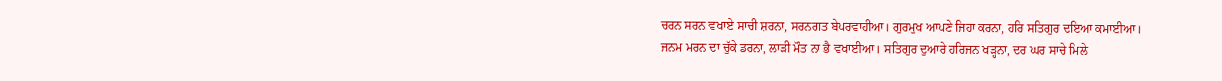ਚਰਨ ਸਰਨ ਵਖਾਏ ਸਾਚੀ ਸ਼ਰਨਾ, ਸਰਨਗਤ ਬੇਪਰਵਾਹੀਆ। ਗੁਰਮੁਖ ਆਪਣੇ ਜਿਹਾ ਕਰਨਾ, ਹਰਿ ਸਤਿਗੁਰ ਦਇਆ ਕਮਾਈਆ। ਜਨਮ ਮਰਨ ਦਾ ਚੁੱਕੇ ਡਰਨਾ, ਲਾੜੀ ਮੌਤ ਨਾ ਭੈ ਵਖਾਈਆ। ਸਤਿਗੁਰ ਦੁਆਰੇ ਹਰਿਜਨ ਖੜ੍ਹਨਾ, ਦਰ ਘਰ ਸਾਚੇ ਮਿਲੇ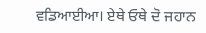ਵਡਿਆਈਆ। ਏਥੇ ਓਥੇ ਦੋ ਜਹਾਨ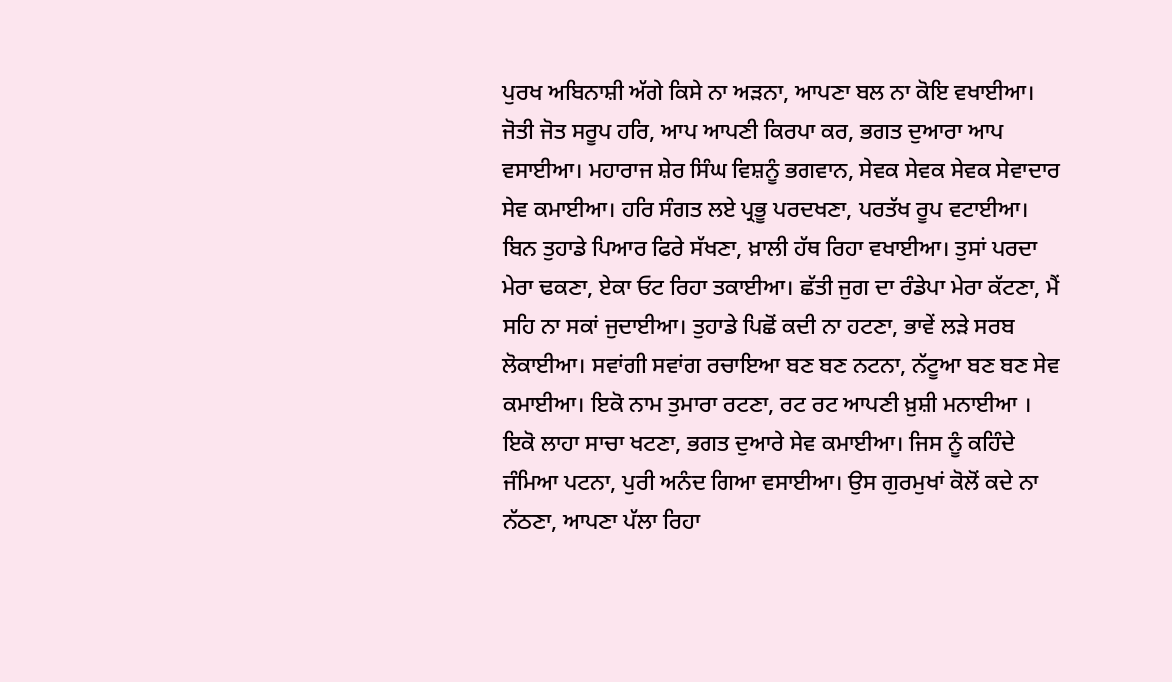ਪੁਰਖ ਅਬਿਨਾਸ਼ੀ ਅੱਗੇ ਕਿਸੇ ਨਾ ਅੜਨਾ, ਆਪਣਾ ਬਲ ਨਾ ਕੋਇ ਵਖਾਈਆ। ਜੋਤੀ ਜੋਤ ਸਰੂਪ ਹਰਿ, ਆਪ ਆਪਣੀ ਕਿਰਪਾ ਕਰ, ਭਗਤ ਦੁਆਰਾ ਆਪ ਵਸਾਈਆ। ਮਹਾਰਾਜ ਸ਼ੇਰ ਸਿੰਘ ਵਿਸ਼ਨੂੰ ਭਗਵਾਨ, ਸੇਵਕ ਸੇਵਕ ਸੇਵਕ ਸੇਵਾਦਾਰ ਸੇਵ ਕਮਾਈਆ। ਹਰਿ ਸੰਗਤ ਲਏ ਪ੍ਰਭੂ ਪਰਦਖਣਾ, ਪਰਤੱਖ ਰੂਪ ਵਟਾਈਆ। ਬਿਨ ਤੁਹਾਡੇ ਪਿਆਰ ਫਿਰੇ ਸੱਖਣਾ, ਖ਼ਾਲੀ ਹੱਥ ਰਿਹਾ ਵਖਾਈਆ। ਤੁਸਾਂ ਪਰਦਾ ਮੇਰਾ ਢਕਣਾ, ਏਕਾ ਓਟ ਰਿਹਾ ਤਕਾਈਆ। ਛੱਤੀ ਜੁਗ ਦਾ ਰੰਡੇਪਾ ਮੇਰਾ ਕੱਟਣਾ, ਮੈਂ ਸਹਿ ਨਾ ਸਕਾਂ ਜੁਦਾਈਆ। ਤੁਹਾਡੇ ਪਿਛੋਂ ਕਦੀ ਨਾ ਹਟਣਾ, ਭਾਵੇਂ ਲੜੇ ਸਰਬ ਲੋਕਾਈਆ। ਸਵਾਂਗੀ ਸਵਾਂਗ ਰਚਾਇਆ ਬਣ ਬਣ ਨਟਨਾ, ਨੱਟੂਆ ਬਣ ਬਣ ਸੇਵ ਕਮਾਈਆ। ਇਕੋ ਨਾਮ ਤੁਮਾਰਾ ਰਟਣਾ, ਰਟ ਰਟ ਆਪਣੀ ਖ਼ੁਸ਼ੀ ਮਨਾਈਆ । ਇਕੋ ਲਾਹਾ ਸਾਚਾ ਖਟਣਾ, ਭਗਤ ਦੁਆਰੇ ਸੇਵ ਕਮਾਈਆ। ਜਿਸ ਨੂੰ ਕਹਿੰਦੇ ਜੰਮਿਆ ਪਟਨਾ, ਪੁਰੀ ਅਨੰਦ ਗਿਆ ਵਸਾਈਆ। ਉਸ ਗੁਰਮੁਖਾਂ ਕੋਲੋਂ ਕਦੇ ਨਾ ਨੱਠਣਾ, ਆਪਣਾ ਪੱਲਾ ਰਿਹਾ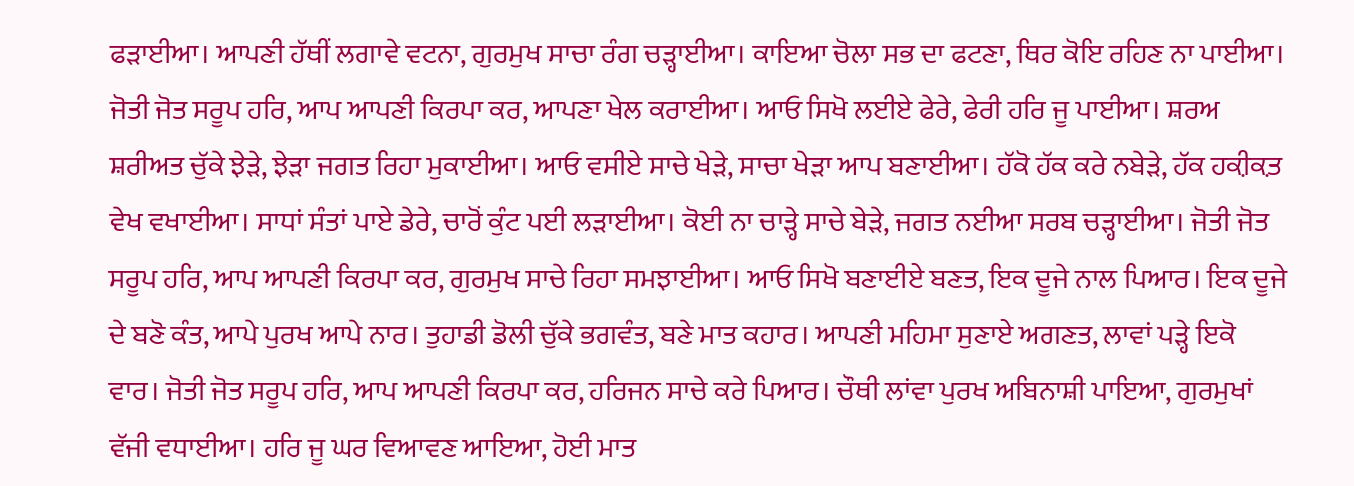ਫੜਾਈਆ। ਆਪਣੀ ਹੱਥੀਂ ਲਗਾਵੇ ਵਟਨਾ, ਗੁਰਮੁਖ ਸਾਚਾ ਰੰਗ ਚੜ੍ਹਾਈਆ। ਕਾਇਆ ਚੋਲਾ ਸਭ ਦਾ ਫਟਣਾ, ਥਿਰ ਕੋਇ ਰਹਿਣ ਨਾ ਪਾਈਆ। ਜੋਤੀ ਜੋਤ ਸਰੂਪ ਹਰਿ, ਆਪ ਆਪਣੀ ਕਿਰਪਾ ਕਰ, ਆਪਣਾ ਖੇਲ ਕਰਾਈਆ। ਆਓ ਸਿਖੋ ਲਈਏ ਫੇਰੇ, ਫੇਰੀ ਹਰਿ ਜੂ ਪਾਈਆ। ਸ਼ਰਅ ਸ਼ਰੀਅਤ ਚੁੱਕੇ ਝੇੜੇ, ਝੇੜਾ ਜਗਤ ਰਿਹਾ ਮੁਕਾਈਆ। ਆਓ ਵਸੀਏ ਸਾਚੇ ਖੇੜੇ, ਸਾਚਾ ਖੇੜਾ ਆਪ ਬਣਾਈਆ। ਹੱਕੋ ਹੱਕ ਕਰੇ ਨਬੇੜੇ, ਹੱਕ ਹਕ਼ੀਕ਼ਤ ਵੇਖ ਵਖਾਈਆ। ਸਾਧਾਂ ਸੰਤਾਂ ਪਾਏ ਡੇਰੇ, ਚਾਰੋਂ ਕੁੰਟ ਪਈ ਲੜਾਈਆ। ਕੋਈ ਨਾ ਚਾੜ੍ਹੇ ਸਾਚੇ ਬੇੜੇ, ਜਗਤ ਨਈਆ ਸਰਬ ਚੜ੍ਹਾਈਆ। ਜੋਤੀ ਜੋਤ ਸਰੂਪ ਹਰਿ, ਆਪ ਆਪਣੀ ਕਿਰਪਾ ਕਰ, ਗੁਰਮੁਖ ਸਾਚੇ ਰਿਹਾ ਸਮਝਾਈਆ। ਆਓ ਸਿਖੋ ਬਣਾਈਏ ਬਣਤ, ਇਕ ਦੂਜੇ ਨਾਲ ਪਿਆਰ। ਇਕ ਦੂਜੇ ਦੇ ਬਣੋ ਕੰਤ, ਆਪੇ ਪੁਰਖ ਆਪੇ ਨਾਰ। ਤੁਹਾਡੀ ਡੋਲੀ ਚੁੱਕੇ ਭਗਵੰਤ, ਬਣੇ ਮਾਤ ਕਹਾਰ। ਆਪਣੀ ਮਹਿਮਾ ਸੁਣਾਏ ਅਗਣਤ, ਲਾਵਾਂ ਪੜ੍ਹੇ ਇਕੋ ਵਾਰ। ਜੋਤੀ ਜੋਤ ਸਰੂਪ ਹਰਿ, ਆਪ ਆਪਣੀ ਕਿਰਪਾ ਕਰ, ਹਰਿਜਨ ਸਾਚੇ ਕਰੇ ਪਿਆਰ। ਚੌਥੀ ਲਾਂਵਾ ਪੁਰਖ ਅਬਿਨਾਸ਼ੀ ਪਾਇਆ, ਗੁਰਮੁਖਾਂ ਵੱਜੀ ਵਧਾਈਆ। ਹਰਿ ਜੂ ਘਰ ਵਿਆਵਣ ਆਇਆ, ਹੋਈ ਮਾਤ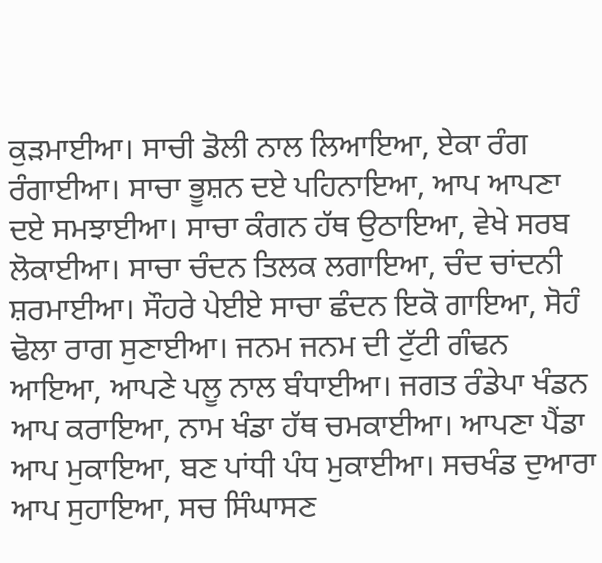ਕੁੜਮਾਈਆ। ਸਾਚੀ ਡੋਲੀ ਨਾਲ ਲਿਆਇਆ, ਏਕਾ ਰੰਗ ਰੰਗਾਈਆ। ਸਾਚਾ ਭੂਸ਼ਨ ਦਏ ਪਹਿਨਾਇਆ, ਆਪ ਆਪਣਾ ਦਏ ਸਮਝਾਈਆ। ਸਾਚਾ ਕੰਗਨ ਹੱਥ ਉਠਾਇਆ, ਵੇਖੇ ਸਰਬ ਲੋਕਾਈਆ। ਸਾਚਾ ਚੰਦਨ ਤਿਲਕ ਲਗਾਇਆ, ਚੰਦ ਚਾਂਦਨੀ ਸ਼ਰਮਾਈਆ। ਸੌਹਰੇ ਪੇਈਏ ਸਾਚਾ ਛੰਦਨ ਇਕੋ ਗਾਇਆ, ਸੋਹੰ ਢੋਲਾ ਰਾਗ ਸੁਣਾਈਆ। ਜਨਮ ਜਨਮ ਦੀ ਟੁੱਟੀ ਗੰਢਨ ਆਇਆ, ਆਪਣੇ ਪਲੂ ਨਾਲ ਬੰਧਾਈਆ। ਜਗਤ ਰੰਡੇਪਾ ਖੰਡਨ ਆਪ ਕਰਾਇਆ, ਨਾਮ ਖੰਡਾ ਹੱਥ ਚਮਕਾਈਆ। ਆਪਣਾ ਪੈਂਡਾ ਆਪ ਮੁਕਾਇਆ, ਬਣ ਪਾਂਧੀ ਪੰਧ ਮੁਕਾਈਆ। ਸਚਖੰਡ ਦੁਆਰਾ ਆਪ ਸੁਹਾਇਆ, ਸਚ ਸਿੰਘਾਸਣ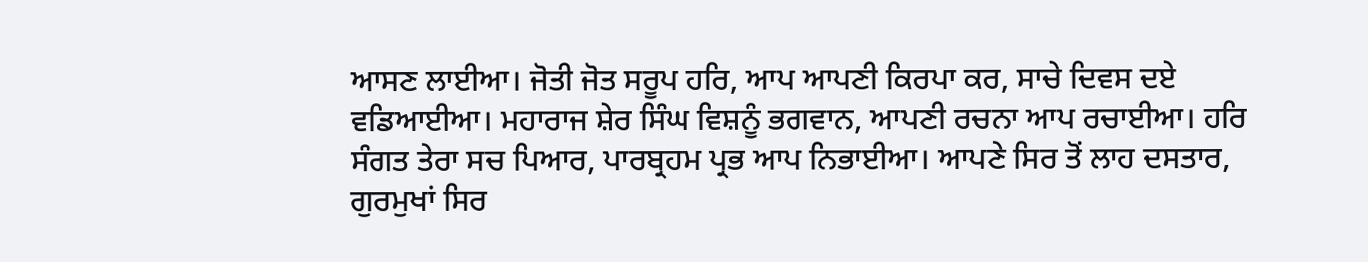ਆਸਣ ਲਾਈਆ। ਜੋਤੀ ਜੋਤ ਸਰੂਪ ਹਰਿ, ਆਪ ਆਪਣੀ ਕਿਰਪਾ ਕਰ, ਸਾਚੇ ਦਿਵਸ ਦਏ ਵਡਿਆਈਆ। ਮਹਾਰਾਜ ਸ਼ੇਰ ਸਿੰਘ ਵਿਸ਼ਨੂੰ ਭਗਵਾਨ, ਆਪਣੀ ਰਚਨਾ ਆਪ ਰਚਾਈਆ। ਹਰਿ ਸੰਗਤ ਤੇਰਾ ਸਚ ਪਿਆਰ, ਪਾਰਬ੍ਰਹਮ ਪ੍ਰਭ ਆਪ ਨਿਭਾਈਆ। ਆਪਣੇ ਸਿਰ ਤੋਂ ਲਾਹ ਦਸਤਾਰ, ਗੁਰਮੁਖਾਂ ਸਿਰ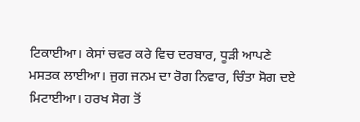ਟਿਕਾਈਆ। ਕੇਸਾਂ ਚਵਰ ਕਰੇ ਵਿਚ ਦਰਬਾਰ, ਧੂੜੀ ਆਪਣੇ ਮਸਤਕ ਲਾਈਆ। ਜੁਗ ਜਨਮ ਦਾ ਰੋਗ ਨਿਵਾਰ, ਚਿੰਤਾ ਸੋਗ ਦਏ ਮਿਟਾਈਆ। ਹਰਖ ਸੋਗ ਤੋਂ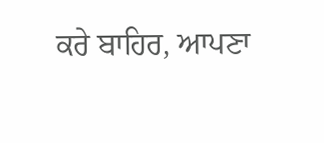ਕਰੇ ਬਾਹਿਰ, ਆਪਣਾ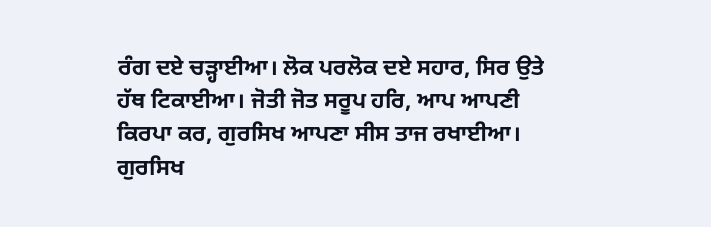ਰੰਗ ਦਏ ਚੜ੍ਹਾਈਆ। ਲੋਕ ਪਰਲੋਕ ਦਏ ਸਹਾਰ, ਸਿਰ ਉਤੇ ਹੱਥ ਟਿਕਾਈਆ। ਜੋਤੀ ਜੋਤ ਸਰੂਪ ਹਰਿ, ਆਪ ਆਪਣੀ ਕਿਰਪਾ ਕਰ, ਗੁਰਸਿਖ ਆਪਣਾ ਸੀਸ ਤਾਜ ਰਖਾਈਆ। ਗੁਰਸਿਖ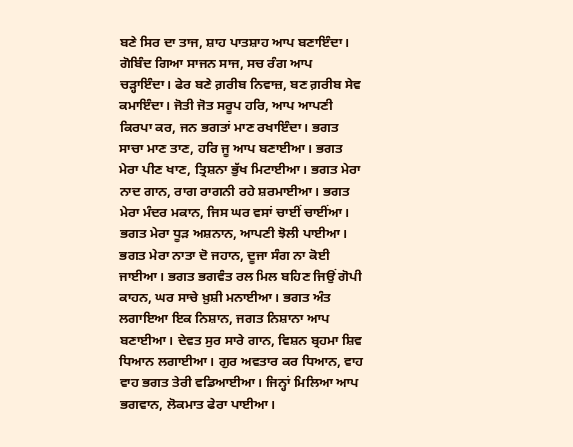ਬਣੇ ਸਿਰ ਦਾ ਤਾਜ, ਸ਼ਾਹ ਪਾਤਸ਼ਾਹ ਆਪ ਬਣਾਇੰਦਾ। ਗੋਬਿੰਦ ਗਿਆ ਸਾਜਨ ਸਾਜ, ਸਚ ਰੰਗ ਆਪ ਚੜ੍ਹਾਇੰਦਾ। ਫੇਰ ਬਣੇ ਗ਼ਰੀਬ ਨਿਵਾਜ਼, ਬਣ ਗ਼ਰੀਬ ਸੇਵ ਕਮਾਇੰਦਾ। ਜੋਤੀ ਜੋਤ ਸਰੂਪ ਹਰਿ, ਆਪ ਆਪਣੀ ਕਿਰਪਾ ਕਰ, ਜਨ ਭਗਤਾਂ ਮਾਣ ਰਖਾਇੰਦਾ। ਭਗਤ ਸਾਚਾ ਮਾਣ ਤਾਣ, ਹਰਿ ਜੂ ਆਪ ਬਣਾਈਆ। ਭਗਤ ਮੇਰਾ ਪੀਣ ਖਾਣ, ਤ੍ਰਿਸ਼ਨਾ ਭੁੱਖ ਮਿਟਾਈਆ। ਭਗਤ ਮੇਰਾ ਨਾਦ ਗਾਨ, ਰਾਗ ਰਾਗਨੀ ਰਹੇ ਸ਼ਰਮਾਈਆ। ਭਗਤ ਮੇਰਾ ਮੰਦਰ ਮਕਾਨ, ਜਿਸ ਘਰ ਵਸਾਂ ਚਾਈਂ ਚਾਈਂਆ। ਭਗਤ ਮੇਰਾ ਧੂੜ ਅਸ਼ਨਾਨ, ਆਪਣੀ ਝੋਲੀ ਪਾਈਆ। ਭਗਤ ਮੇਰਾ ਨਾਤਾ ਦੋ ਜਹਾਨ, ਦੂਜਾ ਸੰਗ ਨਾ ਕੋਈ ਜਾਈਆ। ਭਗਤ ਭਗਵੰਤ ਰਲ ਮਿਲ ਬਹਿਣ ਜਿਉਂ ਗੋਪੀ ਕਾਹਨ, ਘਰ ਸਾਚੇ ਖ਼ੁਸ਼ੀ ਮਨਾਈਆ। ਭਗਤ ਅੰਤ ਲਗਾਇਆ ਇਕ ਨਿਸ਼ਾਨ, ਜਗਤ ਨਿਸ਼ਾਨਾ ਆਪ ਬਣਾਈਆ। ਦੇਵਤ ਸੁਰ ਸਾਰੇ ਗਾਨ, ਵਿਸ਼ਨ ਬ੍ਰਹਮਾ ਸ਼ਿਵ ਧਿਆਨ ਲਗਾਈਆ। ਗੁਰ ਅਵਤਾਰ ਕਰ ਧਿਆਨ, ਵਾਹ ਵਾਹ ਭਗਤ ਤੇਰੀ ਵਡਿਆਈਆ। ਜਿਨ੍ਹਾਂ ਮਿਲਿਆ ਆਪ ਭਗਵਾਨ, ਲੋਕਮਾਤ ਫੇਰਾ ਪਾਈਆ।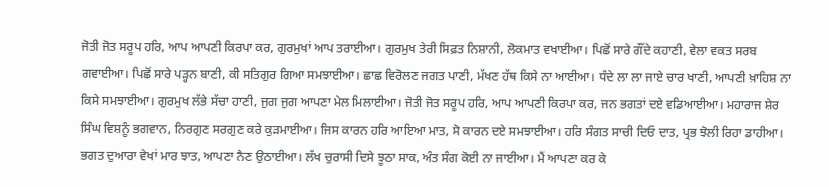ਜੋਤੀ ਜੋਤ ਸਰੂਪ ਹਰਿ, ਆਪ ਆਪਣੀ ਕਿਰਪਾ ਕਰ, ਗੁਰਮੁਖਾਂ ਆਪ ਤਰਾਈਆ। ਗੁਰਮੁਖ ਤੇਰੀ ਸਿਫ਼ਤ ਨਿਸ਼ਾਨੀ, ਲੋਕਮਾਤ ਵਖਾਈਆ। ਪਿਛੋਂ ਸਾਰੇ ਗੌਂਦੇ ਕਹਾਣੀ, ਵੇਲਾ ਵਕਤ ਸਰਬ ਗਵਾਈਆ। ਪਿਛੋਂ ਸਾਰੇ ਪੜ੍ਹਨ ਬਾਣੀ, ਕੀ ਸਤਿਗੁਰ ਗਿਆ ਸਮਝਾਈਆ। ਛਾਛ ਵਿਰੋਲਣ ਜਗਤ ਪਾਣੀ, ਮੱਖਣ ਹੱਥ ਕਿਸੇ ਨਾ ਆਈਆ। ਧੰਦੇ ਲਾ ਲਾ ਜਾਏ ਚਾਰ ਖਾਣੀ, ਆਪਣੀ ਖ਼ਾਹਿਸ਼ ਨਾ ਕਿਸੇ ਸਮਝਾਈਆ। ਗੁਰਮੁਖ ਲੱਭੇ ਸੱਚਾ ਹਾਣੀ, ਜੁਗ ਜੁਗ ਆਪਣਾ ਮੇਲ ਮਿਲਾਈਆ। ਜੋਤੀ ਜੋਤ ਸਰੂਪ ਹਰਿ, ਆਪ ਆਪਣੀ ਕਿਰਪਾ ਕਰ, ਜਨ ਭਗਤਾਂ ਦਏ ਵਡਿਆਈਆ। ਮਹਾਰਾਜ ਸ਼ੇਰ ਸਿੰਘ ਵਿਸ਼ਨੂੰ ਭਗਵਾਨ, ਨਿਰਗੁਣ ਸਰਗੁਣ ਕਰੇ ਕੁੜਮਾਈਆ। ਜਿਸ ਕਾਰਨ ਹਰਿ ਆਇਆ ਮਾਤ, ਸੋ ਕਾਰਨ ਦਏ ਸਮਝਾਈਆ। ਹਰਿ ਸੰਗਤ ਸਾਚੀ ਦਿਓ ਦਾਤ, ਪ੍ਰਭ ਝੋਲੀ ਰਿਹਾ ਡਾਹੀਆ। ਭਗਤ ਦੁਆਰਾ ਵੇਖਾਂ ਮਾਰ ਝਾਤ, ਆਪਣਾ ਨੈਣ ਉਠਾਈਆ। ਲੱਖ ਚੁਰਾਸੀ ਦਿਸੇ ਝੂਠਾ ਸਾਕ, ਅੰਤ ਸੰਗ ਕੋਈ ਨਾ ਜਾਈਆ। ਮੈਂ ਆਪਣਾ ਕਰ ਕੇ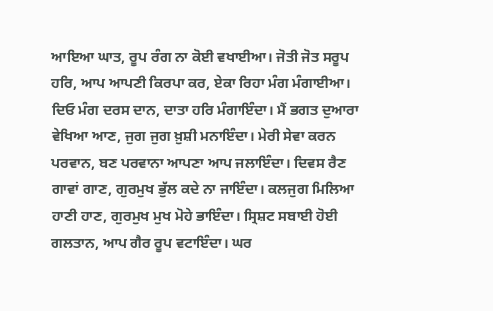ਆਇਆ ਘਾਤ, ਰੂਪ ਰੰਗ ਨਾ ਕੋਈ ਵਖਾਈਆ। ਜੋਤੀ ਜੋਤ ਸਰੂਪ ਹਰਿ, ਆਪ ਆਪਣੀ ਕਿਰਪਾ ਕਰ, ਏਕਾ ਰਿਹਾ ਮੰਗ ਮੰਗਾਈਆ। ਦਿਓ ਮੰਗ ਦਰਸ ਦਾਨ, ਦਾਤਾ ਹਰਿ ਮੰਗਾਇੰਦਾ। ਮੈਂ ਭਗਤ ਦੁਆਰਾ ਵੇਖਿਆ ਆਣ, ਜੁਗ ਜੁਗ ਖ਼ੁਸ਼ੀ ਮਨਾਇੰਦਾ। ਮੇਰੀ ਸੇਵਾ ਕਰਨ ਪਰਵਾਨ, ਬਣ ਪਰਵਾਨਾ ਆਪਣਾ ਆਪ ਜਲਾਇੰਦਾ। ਦਿਵਸ ਰੈਣ ਗਾਵਾਂ ਗਾਣ, ਗੁਰਮੁਖ ਭੁੱਲ ਕਦੇ ਨਾ ਜਾਇੰਦਾ। ਕਲਜੁਗ ਮਿਲਿਆ ਹਾਣੀ ਹਾਣ, ਗੁਰਮੁਖ ਮੁਖ ਮੋਹੇ ਭਾਇੰਦਾ। ਸ੍ਰਿਸ਼ਟ ਸਬਾਈ ਹੋਈ ਗਲਤਾਨ, ਆਪ ਗੈਰ ਰੂਪ ਵਟਾਇੰਦਾ। ਘਰ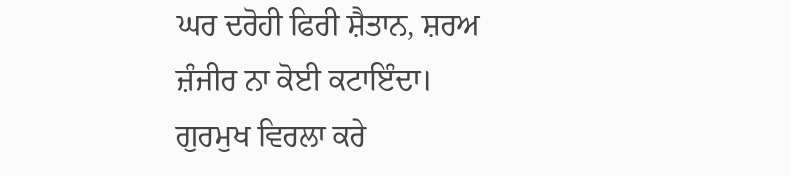ਘਰ ਦਰੋਹੀ ਫਿਰੀ ਸ਼ੈਤਾਨ, ਸ਼ਰਅ ਜ਼ੰਜੀਰ ਨਾ ਕੋਈ ਕਟਾਇੰਦਾ। ਗੁਰਮੁਖ ਵਿਰਲਾ ਕਰੇ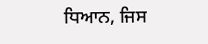ਧਿਆਨ, ਜਿਸ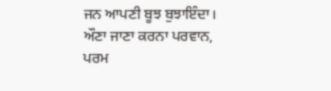ਜਨ ਆਪਣੀ ਬੂਝ ਬੁਝਾਇੰਦਾ। ਔਣਾ ਜਾਣਾ ਕਰਨਾ ਪਰਵਾਨ, ਪਰਮ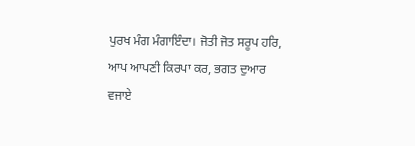ਪੁਰਖ ਮੰਗ ਮੰਗਾਇੰਦਾ। ਜੋਤੀ ਜੋਤ ਸਰੂਪ ਹਰਿ, ਆਪ ਆਪਣੀ ਕਿਰਪਾ ਕਰ, ਭਗਤ ਦੁਆਰ ਵਜਾਏ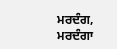ਮਰਦੰਗ, ਮਰਦੰਗਾ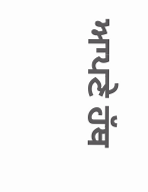ਆਪਣੇ ਹੱਥ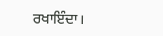ਰਖਾਇੰਦਾ।